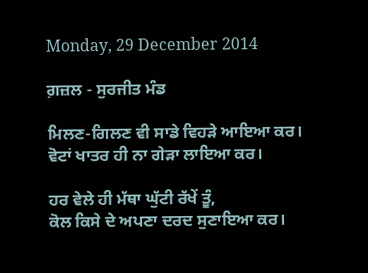Monday, 29 December 2014

ਗ਼ਜ਼ਲ - ਸੁਰਜੀਤ ਮੰਡ

ਮਿਲਣ-ਗਿਲਣ ਵੀ ਸਾਡੇ ਵਿਹੜੇ ਆਇਆ ਕਰ।
ਵੋਟਾਂ ਖਾਤਰ ਹੀ ਨਾ ਗੇੜਾ ਲਾਇਆ ਕਰ।

ਹਰ ਵੇਲੇ ਹੀ ਮੱਥਾ ਘੁੱਟੀ ਰੱਖੇਂ ਤੂੰ,
ਕੋਲ ਕਿਸੇ ਦੇ ਅਪਣਾ ਦਰਦ ਸੁਣਾਇਆ ਕਰ।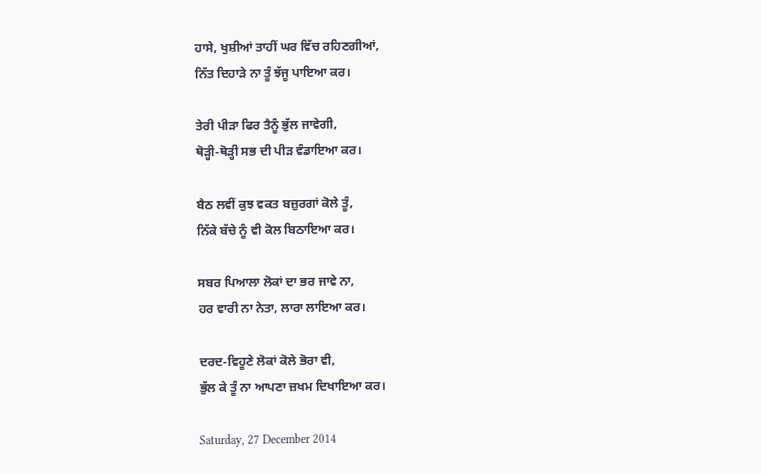ਹਾਸੇ, ਖੁਸ਼ੀਆਂ ਤਾਹੀਂ ਘਰ ਵਿੱਚ ਰਹਿਣਗੀਆਂ,
ਨਿੱਤ ਦਿਹਾੜੇ ਨਾ ਤੂੰ ਝੱਜੂ ਪਾਇਆ ਕਰ।

ਤੇਰੀ ਪੀੜਾ ਫਿਰ ਤੈਨੂੰ ਭੁੱਲ ਜਾਵੇਗੀ,
ਥੋੜ੍ਹੀ-ਥੋੜ੍ਹੀ ਸਭ ਦੀ ਪੀੜ ਵੰਡਾਇਆ ਕਰ।

ਬੈਠ ਲਵੀਂ ਕੁਝ ਵਕਤ ਬਜ਼ੁਰਗਾਂ ਕੋਲੇ ਤੂੰ,
ਨਿੱਕੇ ਬੱਚੇ ਨੂੰ ਵੀ ਕੋਲ ਬਿਠਾਇਆ ਕਰ।

ਸਬਰ ਪਿਆਲਾ ਲੋਕਾਂ ਦਾ ਭਰ ਜਾਵੇ ਨਾ,
ਹਰ ਵਾਰੀ ਨਾ ਨੇਤਾ, ਲਾਰਾ ਲਾਇਆ ਕਰ।

ਦਰਦ-ਵਿਹੂਣੇ ਲੋਕਾਂ ਕੋਲੇ ਭੋਰਾ ਵੀ,
ਭੁੱਲ ਕੇ ਤੂੰ ਨਾ ਆਪਣਾ ਜ਼ਖਮ ਦਿਖਾਇਆ ਕਰ।

Saturday, 27 December 2014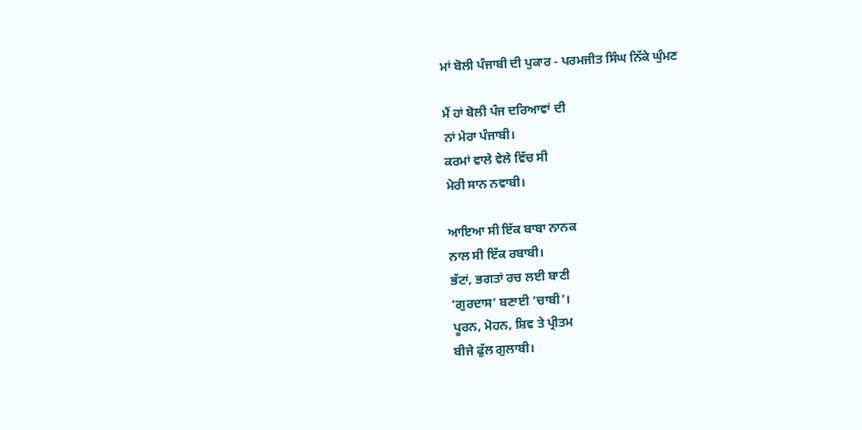ਮਾਂ ਬੋਲੀ ਪੰਜਾਬੀ ਦੀ ਪੁਕਾਰ - ਪਰਮਜੀਤ ਸਿੰਘ ਨਿੱਕੇ ਘੁੰਮਣ

ਮੈਂ ਹਾਂ ਬੋਲੀ ਪੰਜ ਦਰਿਆਵਾਂ ਦੀ
ਨਾਂ ਮੇਰਾ ਪੰਜਾਬੀ।
ਕਰਮਾਂ ਵਾਲੇ ਵੇਲੇ ਵਿੱਚ ਸੀ
ਮੇਰੀ ਸਾਨ ਨਵਾਬੀ।

ਆਇਆ ਸੀ ਇੱਕ ਬਾਬਾ ਨਾਨਕ
ਨਾਲ ਸੀ ਇੱਕ ਰਬਾਬੀ।
ਭੱਟਾਂ, ਭਗਤਾਂ ਰਚ ਲਈ ਬਾਣੀ
‘ਗੁਰਦਾਸ’ ਬਣਾਈ ‘ਚਾਬੀ’।
ਪੂਰਨ, ਮੋਹਨ, ਸ਼ਿਵ ਤੇ ਪ੍ਰੀਤਮ
ਬੀਜੇ ਫੁੱਲ ਗੁਲਾਬੀ।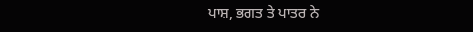ਪਾਸ਼, ਭਗਤ ਤੇ ਪਾਤਰ ਨੇ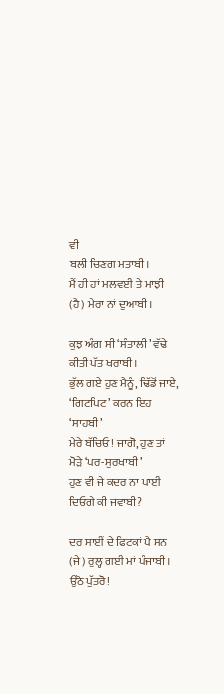ਵੀ
ਬਲੀ ਚਿਣਗ ਮਤਾਬੀ।
ਮੈਂ ਹੀ ਹਾਂ ਮਲਵਈ ਤੇ ਮਾਝੀ
(ਹੈ) ਮੇਰਾ ਨਾਂ ਦੁਆਬੀ।

ਕੁਝ ਅੰਗ ਸੀ ‘ਸੰਤਾਲੀ’ ਵੱਢੇ
ਕੀਤੀ ਪੱਤ ਖਰਾਬੀ।
ਭੁੱਲ ਗਏ ਹੁਣ ਮੈਨੂੰ, ਢਿੱਡੋਂ ਜਾਏ,
‘ਗਿਟਪਿਟ’ ਕਰਨ ਇਹ ‘ਸਾਹਬੀ’
ਮੇਰੇ ਬੱਚਿਓ! ਜਾਗੋ, ਹੁਣ ਤਾਂ
ਮੋੜੇ ‘ਪਰ-ਸੁਰਖਾਬੀ’
ਹੁਣ ਵੀ ਜੇ ਕਦਰ ਨਾ ਪਾਈ
ਦਿਓਗੇ ਕੀ ਜਵਾਬੀ?

ਦਰ ਸਾਈਂ ਦੇ ਫਿਟਕਾਂ ਪੈ ਸਨ
(ਜੇ) ਰੁਲ੍ਹ ਗਈ ਮਾਂ ਪੰਜਾਬੀ।
ਉਠੋ ਪੁੱਤਰੋ!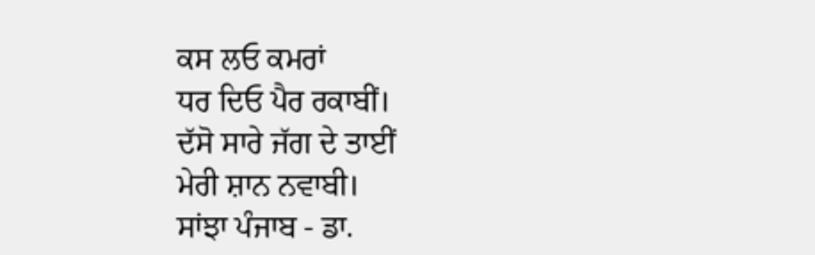ਕਸ ਲਓ ਕਮਰਾਂ
ਧਰ ਦਿਓ ਪੈਰ ਰਕਾਬੀਂ।
ਦੱਸੋ ਸਾਰੇ ਜੱਗ ਦੇ ਤਾਈਂ
ਮੇਰੀ ਸ਼ਾਨ ਨਵਾਬੀ।
ਸਾਂਝਾ ਪੰਜਾਬ - ਡਾ.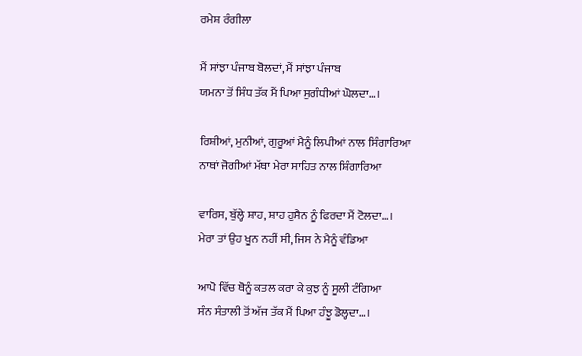ਰਮੇਸ਼ ਰੰਗੀਲਾ

ਮੈਂ ਸਾਂਝਾ ਪੰਜਾਬ ਬੋਲਦਾਂ, ਮੈਂ ਸਾਂਝਾ ਪੰਜਾਬ
ਯਮਨਾ ਤੋਂ ਸਿੰਧ ਤੱਕ ਮੈਂ ਪਿਆ ਸੁਗੰਧੀਆਂ ਘੋਲਦਾ…।

ਰਿਸ਼ੀਆਂ, ਮੁਨੀਆਂ, ਗੁਰੂਆਂ ਮੈਨੂੰ ਲਿਪੀਆਂ ਨਾਲ ਸਿੰਗਾਰਿਆ
ਨਾਥਾਂ ਜੋਗੀਆਂ ਮੱਥਾ ਮੇਰਾ ਸਾਹਿਤ ਨਾਲ ਸ਼ਿੰਗਾਰਿਆ

ਵਾਰਿਸ, ਬੁੱਲ੍ਹੇ ਸ਼ਾਹ, ਸ਼ਾਹ ਹੁਸੈਨ ਨੂੰ ਫਿਰਦਾ ਮੈਂ ਟੋਲਦਾ…।
ਮੇਰਾ ਤਾਂ ਉਹ ਖੂਨ ਨਹੀਂ ਸੀ, ਜਿਸ ਨੇ ਮੈਨੂੰ ਵੰਡਿਆ

ਆਪੋ ਵਿੱਚ ਥੋਨੂੰ ਕਤਲ ਕਰਾ ਕੇ ਕੁਝ ਨੂੰ ਸੂਲੀ ਟੰਗਿਆ
ਸੰਨ ਸੰਤਾਲੀ ਤੋਂ ਅੱਜ ਤੱਕ ਮੈਂ ਪਿਆ ਹੰਝੂ ਡੋਲ੍ਹਦਾ…।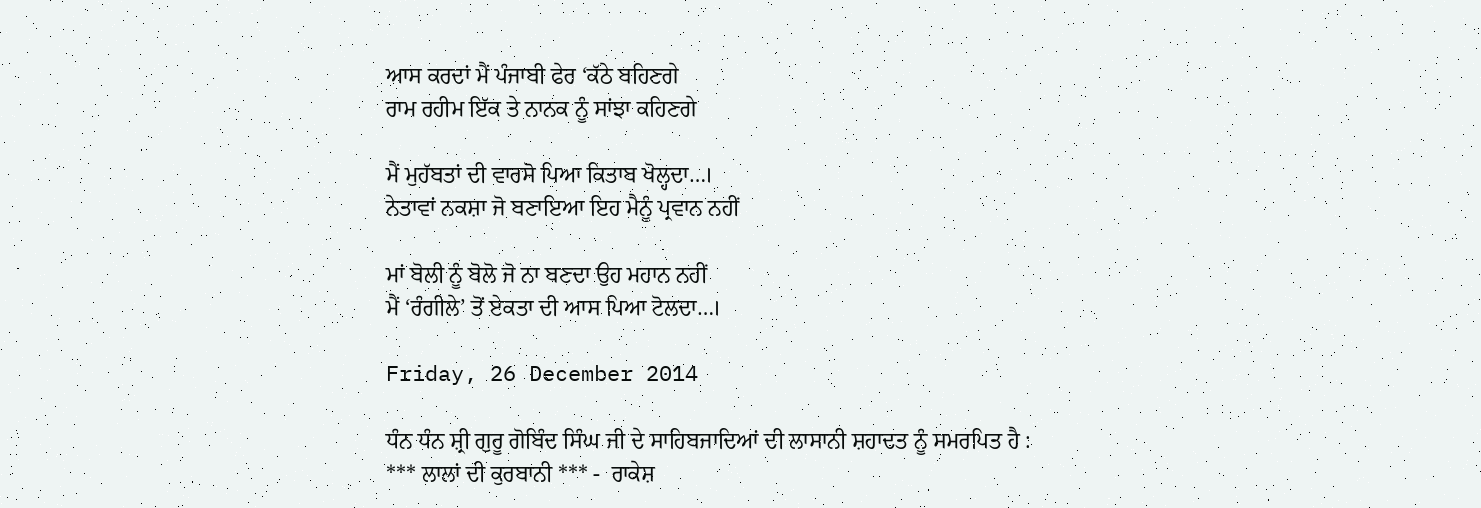ਆਸ ਕਰਦਾਂ ਮੈਂ ਪੰਜਾਬੀ ਫੇਰ ‘ਕੱਠੇ ਬਹਿਣਗੇ
ਰਾਮ ਰਹੀਮ ਇੱਕ ਤੇ ਨਾਨਕ ਨੂੰ ਸਾਂਝਾ ਕਹਿਣਗੇ

ਮੈਂ ਮੁਹੱਬਤਾਂ ਦੀ ਵਾਰਸੋ ਪਿਆ ਕਿਤਾਬ ਖੋਲ੍ਹਦਾ…।
ਨੇਤਾਵਾਂ ਨਕਸ਼ਾ ਜੋ ਬਣਾਇਆ ਇਹ ਮੈਨੂੰ ਪ੍ਰਵਾਨ ਨਹੀਂ

ਮਾਂ ਬੋਲੀ ਨੂੰ ਬੋਲੋ ਜੋ ਨਾ ਬਣਦਾ ਉਹ ਮਹਾਨ ਨਹੀਂ
ਮੈਂ ‘ਰੰਗੀਲੇ’ ਤੋਂ ਏਕਤਾ ਦੀ ਆਸ ਪਿਆ ਟੋਲਦਾ…।

Friday, 26 December 2014

ਧੰਨ ਧੰਨ ਸ਼੍ਰੀ ਗੁਰੂ ਗੋਬਿੰਦ ਸਿੰਘ ਜੀ ਦੇ ਸਾਹਿਬਜਾਦਿਆਂ ਦੀ ਲਾਸਾਨੀ ਸ਼ਹਾਦਤ ਨੂੰ ਸਮਰਪਿਤ ਹੈ :
*** ਲਾਲਾਂ ਦੀ ਕੁਰਬਾਨੀ *** -  ਰਾਕੇਸ਼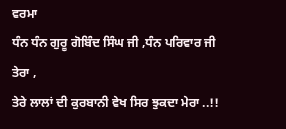ਵਰਮਾ
ਧੰਨ ਧੰਨ ਗੁਰੂ ਗੋਬਿੰਦ ਸਿੰਘ ਜੀ ,ਧੰਨ ਪਰਿਵਾਰ ਜੀ ਤੇਰਾ ,
ਤੇਰੇ ਲਾਲਾਂ ਦੀ ਕੁਰਬਾਨੀ ਵੇਖ ਸਿਰ ਝੁਕਦਾ ਮੇਰਾ ..!!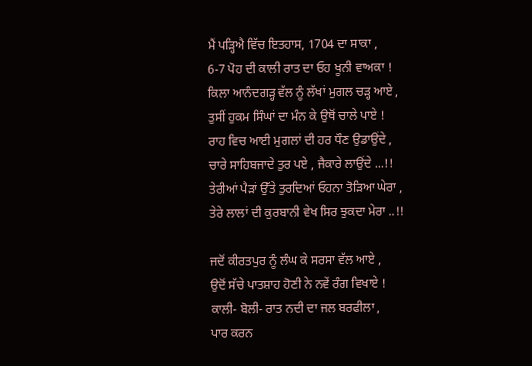ਮੈਂ ਪੜ੍ਹਿਐ ਵਿੱਚ ਇਤਹਾਸ, 1704 ਦਾ ਸਾਕਾ ,
6-7 ਪੋਹ ਦੀ ਕਾਲੀ ਰਾਤ ਦਾ ਓਹ ਖੂਨੀ ਵਾਅਕਾ !
ਕਿਲਾ ਆਨੰਦਗੜ੍ਹ ਵੱਲ ਨੂੰ ਲੱਖਾਂ ਮੁਗਲ ਚੜ੍ਹ ਆਏ ,
ਤੁਸੀਂ ਹੁਕਮ ਸਿੰਘਾਂ ਦਾ ਮੰਨ ਕੇ ਉਥੋਂ ਚਾਲੇ ਪਾਏ !
ਰਾਹ ਵਿਚ ਆਈ ਮੁਗਲਾਂ ਦੀ ਹਰ ਧੌਣ ਉਡਾਉਂਦੇ ,
ਚਾਰੇ ਸਾਹਿਬਜਾਦੇ ਤੁਰ ਪਏ , ਜੈਕਾਰੇ ਲਾਉਂਦੇ ...!!
ਤੇਰੀਆਂ ਪੈੜਾਂ ਉੱਤੇ ਤੁਰਦਿਆਂ ਓਹਨਾ ਤੋੜਿਆ ਘੇਰਾ ,
ਤੇਰੇ ਲਾਲਾਂ ਦੀ ਕੁਰਬਾਨੀ ਵੇਖ ਸਿਰ ਝੁਕਦਾ ਮੇਰਾ ..!!

ਜਦੋਂ ਕੀਰਤਪੁਰ ਨੂੰ ਲੰਘ ਕੇ ਸਰਸਾ ਵੱਲ ਆਏ ,
ਉਦੋਂ ਸੱਚੇ ਪਾਤਸ਼ਾਹ ਹੋਣੀ ਨੇ ਨਵੇਂ ਰੰਗ ਵਿਖਾਏ !
ਕਾਲੀ- ਬੋਲੀ- ਰਾਤ ਨਦੀ ਦਾ ਜਲ ਬਰਫੀਲਾ ,
ਪਾਰ ਕਰਨ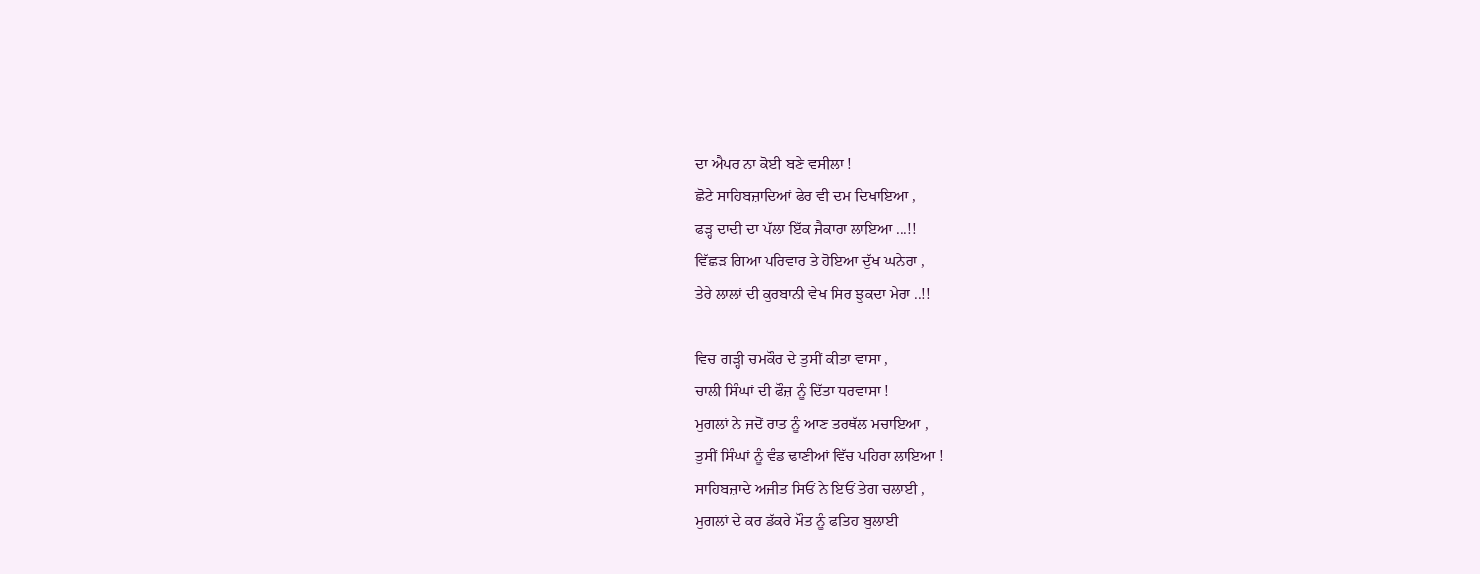ਦਾ ਐਪਰ ਨਾ ਕੋਈ ਬਣੇ ਵਸੀਲਾ !
ਛੋਟੇ ਸਾਹਿਬਜ਼ਾਦਿਆਂ ਫੇਰ ਵੀ ਦਮ ਦਿਖਾਇਆ ,
ਫੜ੍ਹ ਦਾਦੀ ਦਾ ਪੱਲਾ ਇੱਕ ਜੈਕਾਰਾ ਲਾਇਆ ...!!
ਵਿੱਛੜ ਗਿਆ ਪਰਿਵਾਰ ਤੇ ਹੋਇਆ ਦੁੱਖ ਘਨੇਰਾ ,
ਤੇਰੇ ਲਾਲਾਂ ਦੀ ਕੁਰਬਾਨੀ ਵੇਖ ਸਿਰ ਝੁਕਦਾ ਮੇਰਾ ..!!

ਵਿਚ ਗੜ੍ਹੀ ਚਮਕੌਰ ਦੇ ਤੁਸੀਂ ਕੀਤਾ ਵਾਸਾ ,
ਚਾਲੀ ਸਿੰਘਾਂ ਦੀ ਫੌਜ਼ ਨੂੰ ਦਿੱਤਾ ਧਰਵਾਸਾ !
ਮੁਗਲਾਂ ਨੇ ਜਦੋਂ ਰਾਤ ਨੂੰ ਆਣ ਤਰਥੱਲ ਮਚਾਇਆ ,
ਤੁਸੀਂ ਸਿੰਘਾਂ ਨੂੰ ਵੰਡ ਢਾਣੀਆਂ ਵਿੱਚ ਪਹਿਰਾ ਲਾਇਆ !
ਸਾਹਿਬਜ਼ਾਦੇ ਅਜੀਤ ਸਿਓਂ ਨੇ ਇਓਂ ਤੇਗ ਚਲਾਈ ,
ਮੁਗਲਾਂ ਦੇ ਕਰ ਡੱਕਰੇ ਮੌਤ ਨੂੰ ਫਤਿਹ ਬੁਲਾਈ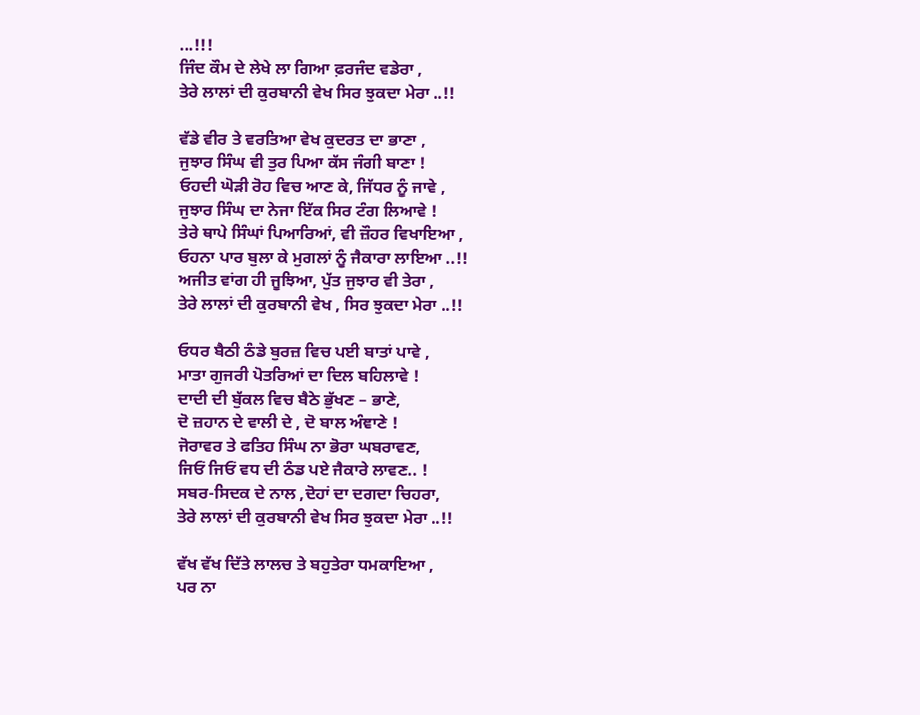...!!!
ਜਿੰਦ ਕੌਮ ਦੇ ਲੇਖੇ ਲਾ ਗਿਆ ਫ਼ਰਜੰਦ ਵਡੇਰਾ ,
ਤੇਰੇ ਲਾਲਾਂ ਦੀ ਕੁਰਬਾਨੀ ਵੇਖ ਸਿਰ ਝੁਕਦਾ ਮੇਰਾ ..!!

ਵੱਡੇ ਵੀਰ ਤੇ ਵਰਤਿਆ ਵੇਖ ਕੁਦਰਤ ਦਾ ਭਾਣਾ ,
ਜੁਝਾਰ ਸਿੰਘ ਵੀ ਤੁਰ ਪਿਆ ਕੱਸ ਜੰਗੀ ਬਾਣਾ !
ਓਹਦੀ ਘੋੜੀ ਰੋਹ ਵਿਚ ਆਣ ਕੇ, ਜਿੱਧਰ ਨੂੰ ਜਾਵੇ ,
ਜੁਝਾਰ ਸਿੰਘ ਦਾ ਨੇਜਾ ਇੱਕ ਸਿਰ ਟੰਗ ਲਿਆਵੇ !
ਤੇਰੇ ਥਾਪੇ ਸਿੰਘਾਂ ਪਿਆਰਿਆਂ, ਵੀ ਜ਼ੌਹਰ ਵਿਖਾਇਆ ,
ਓਹਨਾ ਪਾਰ ਬੁਲਾ ਕੇ ਮੁਗਲਾਂ ਨੂੰ ਜੈਕਾਰਾ ਲਾਇਆ ..!!
ਅਜੀਤ ਵਾਂਗ ਹੀ ਜੂਝਿਆ, ਪੁੱਤ ਜੁਝਾਰ ਵੀ ਤੇਰਾ ,
ਤੇਰੇ ਲਾਲਾਂ ਦੀ ਕੁਰਬਾਨੀ ਵੇਖ , ਸਿਰ ਝੁਕਦਾ ਮੇਰਾ ..!!

ਓਧਰ ਬੈਠੀ ਠੰਡੇ ਬੁਰਜ਼ ਵਿਚ ਪਈ ਬਾਤਾਂ ਪਾਵੇ ,
ਮਾਤਾ ਗੁਜਰੀ ਪੋਤਰਿਆਂ ਦਾ ਦਿਲ ਬਹਿਲਾਵੇ !
ਦਾਦੀ ਦੀ ਬੁੱਕਲ ਵਿਚ ਬੈਠੇ ਭੁੱਖਣ – ਭਾਣੇ,
ਦੋ ਜ਼ਹਾਨ ਦੇ ਵਾਲੀ ਦੇ , ਦੋ ਬਾਲ ਅੰਞਾਣੇ !
ਜੋਰਾਵਰ ਤੇ ਫਤਿਹ ਸਿੰਘ ਨਾ ਭੋਰਾ ਘਬਰਾਵਣ,
ਜਿਓਂ ਜਿਓਂ ਵਧ ਦੀ ਠੰਡ ਪਏ ਜੈਕਾਰੇ ਲਾਵਣ.. !
ਸਬਰ-ਸਿਦਕ ਦੇ ਨਾਲ ,ਦੋਹਾਂ ਦਾ ਦਗਦਾ ਚਿਹਰਾ,
ਤੇਰੇ ਲਾਲਾਂ ਦੀ ਕੁਰਬਾਨੀ ਵੇਖ ਸਿਰ ਝੁਕਦਾ ਮੇਰਾ ..!!

ਵੱਖ ਵੱਖ ਦਿੱਤੇ ਲਾਲਚ ਤੇ ਬਹੁਤੇਰਾ ਧਮਕਾਇਆ ,
ਪਰ ਨਾ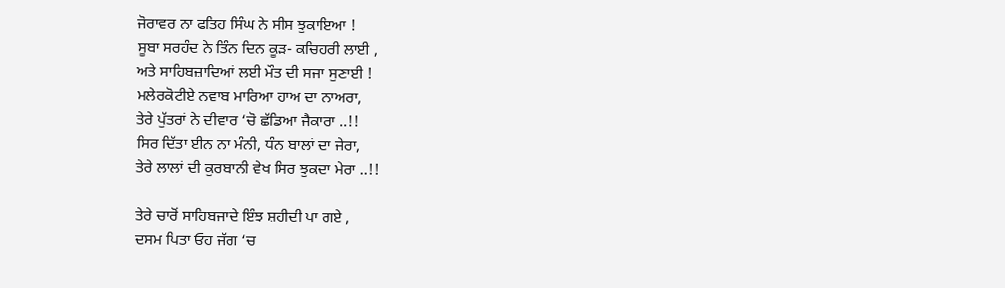ਜੋਰਾਵਰ ਨਾ ਫਤਿਹ ਸਿੰਘ ਨੇ ਸੀਸ ਝੁਕਾਇਆ !
ਸੂਬਾ ਸਰਹੰਦ ਨੇ ਤਿੰਨ ਦਿਨ ਕੂੜ- ਕਚਿਹਰੀ ਲਾਈ ,
ਅਤੇ ਸਾਹਿਬਜ਼ਾਦਿਆਂ ਲਈ ਮੌਤ ਦੀ ਸਜਾ ਸੁਣਾਈ !
ਮਲੇਰਕੋਟੀਏ ਨਵਾਬ ਮਾਰਿਆ ਹਾਅ ਦਾ ਨਾਅਰਾ,
ਤੇਰੇ ਪੁੱਤਰਾਂ ਨੇ ਦੀਵਾਰ ‘ਚੋ ਛੱਡਿਆ ਜੈਕਾਰਾ ..!!
ਸਿਰ ਦਿੱਤਾ ਈਨ ਨਾ ਮੰਨੀ, ਧੰਨ ਬਾਲਾਂ ਦਾ ਜੇਰਾ,
ਤੇਰੇ ਲਾਲਾਂ ਦੀ ਕੁਰਬਾਨੀ ਵੇਖ ਸਿਰ ਝੁਕਦਾ ਮੇਰਾ ..!!

ਤੇਰੇ ਚਾਰੋਂ ਸਾਹਿਬਜਾਦੇ ਇੰਝ ਸ਼ਹੀਦੀ ਪਾ ਗਏ ,
ਦਸਮ ਪਿਤਾ ਓਹ ਜੱਗ ‘ਚ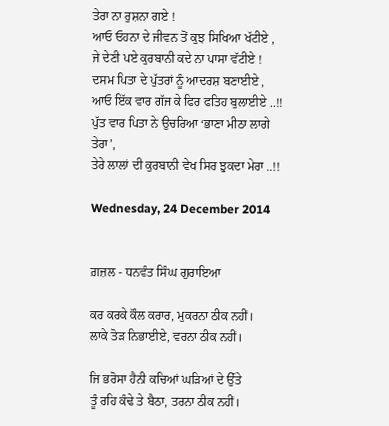ਤੇਰਾ ਨਾ ਰੁਸ਼ਨਾ ਗਏ !
ਆਓ ਓਹਨਾ ਦੇ ਜੀਵਨ ਤੋਂ ਕੁਝ ਸਿਖਿਆ ਖੱਟੀਏ ,
ਜੇ ਦੇਣੀ ਪਏ ਕੁਰਬਾਨੀ ਕਦੇ ਨਾ ਪਾਸਾ ਵੱਟੀਏ !
ਦਸਮ ਪਿਤਾ ਦੇ ਪੁੱਤਰਾਂ ਨੂੰ ਆਦਰਸ਼ ਬਣਾਈਏ ,
ਆਓ ਇੱਕ ਵਾਰ ਗੱਜ ਕੇ ਫਿਰ ਫਤਿਹ ਬੁਲਾਈਏ ..!!
ਪੁੱਤ ਵਾਰ ਪਿਤਾ ਨੇ ਉਚਰਿਆ ‘ਭਾਣਾ ਮੀਠਾ ਲਾਗੇ ਤੇਰਾ’,
ਤੇਰੇ ਲਾਲਾਂ ਦੀ ਕੁਰਬਾਨੀ ਵੇਖ ਸਿਰ ਝੁਕਦਾ ਮੇਰਾ ..!!

Wednesday, 24 December 2014


ਗ਼ਜ਼ਲ - ਧਨਵੰਤ ਸਿੰਘ ਗੁਰਾਇਆ

ਕਰ ਕਰਕੇ ਕੌਲ ਕਰਾਰ, ਮੁਕਰਨਾ ਠੀਕ ਨਹੀਂ।
ਲਾਕੇ ਤੋੜ ਨਿਭਾਈਏ, ਵਰਨਾ ਠੀਕ ਨਹੀਂ।

ਜਿ ਭਰੋਸਾ ਹੈਨੀ ਕਚਿਆਂ ਘੜਿਆਂ ਦੇ ਉੱਤੇ
ਤੂੰ ਰਹਿ ਕੰਢੇ ਤੇ ਬੈਠਾ, ਤਰਨਾ ਠੀਕ ਨਹੀਂ।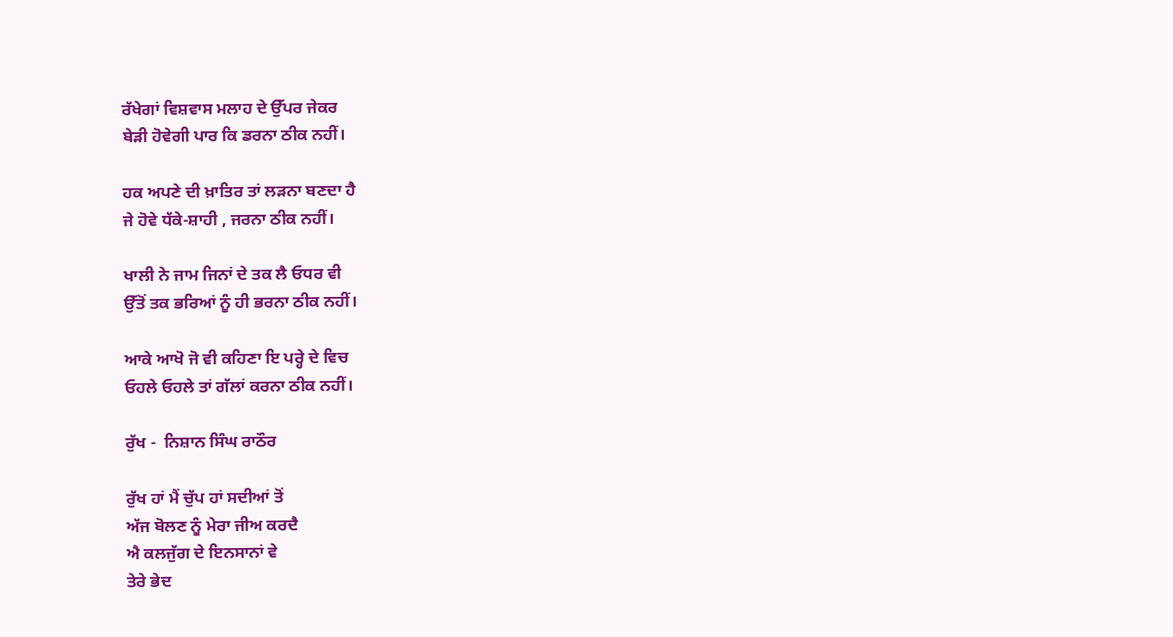ਰੱਖੇਗਾਂ ਵਿਸ਼ਵਾਸ ਮਲਾਹ ਦੇ ਉੱਪਰ ਜੇਕਰ
ਬੇੜੀ ਹੋਵੇਗੀ ਪਾਰ ਕਿ ਡਰਨਾ ਠੀਕ ਨਹੀਂ।

ਹਕ ਅਪਣੇ ਦੀ ਖ਼ਾਤਿਰ ਤਾਂ ਲੜਨਾ ਬਣਦਾ ਹੈ
ਜੇ ਹੋਵੇ ਧੱਕੇ-ਸ਼ਾਹੀ , ਜਰਨਾ ਠੀਕ ਨਹੀਂ।

ਖਾਲੀ ਨੇ ਜਾਮ ਜਿਨਾਂ ਦੇ ਤਕ ਲੈ ਓਧਰ ਵੀ
ਉੱਤੋਂ ਤਕ ਭਰਿਆਂ ਨੂੰ ਹੀ ਭਰਨਾ ਠੀਕ ਨਹੀਂ।

ਆਕੇ ਆਖੋ ਜੋ ਵੀ ਕਹਿਣਾ ਇ ਪਰ੍ਹੇ ਦੇ ਵਿਚ
ਓਹਲੇ ਓਹਲੇ ਤਾਂ ਗੱਲਾਂ ਕਰਨਾ ਠੀਕ ਨਹੀਂ।

ਰੁੱਖ -  ਨਿਸ਼ਾਨ ਸਿੰਘ ਰਾਠੌਰ

ਰੁੱਖ ਹਾਂ ਮੈਂ ਚੁੱਪ ਹਾਂ ਸਦੀਆਂ ਤੋਂ
ਅੱਜ ਬੋਲਣ ਨੂੰ ਮੇਰਾ ਜੀਅ ਕਰਦੈ
ਐ ਕਲਜੁੱਗ ਦੇ ਇਨਸਾਨਾਂ ਵੇ
ਤੇਰੇ ਭੇਦ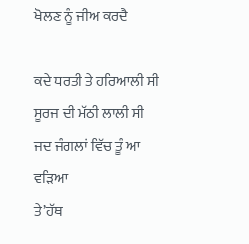ਖੋਲਣ ਨੂੰ ਜੀਅ ਕਰਦੈ

ਕਦੇ ਧਰਤੀ ਤੇ ਹਰਿਆਲੀ ਸੀ
ਸੂਰਜ ਦੀ ਮੱਠੀ ਲਾਲੀ ਸੀ
ਜਦ ਜੰਗਲਾਂ ਵਿੱਚ ਤੂੰ ਆ ਵੜਿਆ
ਤੇ’ਹੱਥ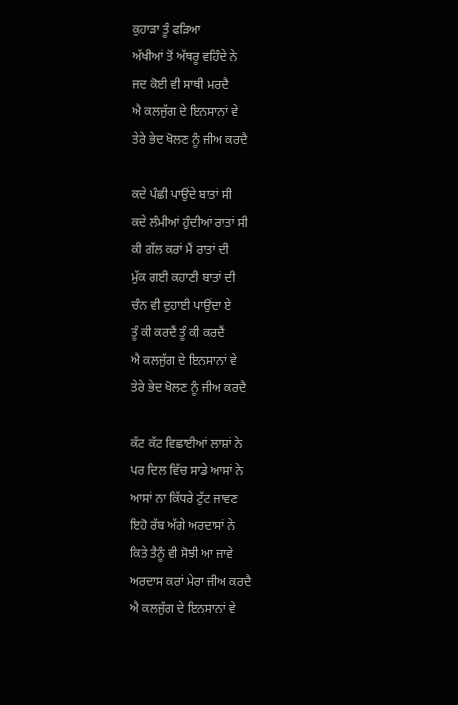ਕੁਹਾੜਾ ਤੂੰ ਫੜਿਆ
ਅੱਖੀਆਂ ਤੋਂ ਅੱਥਰੂ ਵਹਿੰਦੇ ਨੇ
ਜਦ ਕੋਈ ਵੀ ਸਾਥੀ ਮਰਦੈ
ਐ ਕਲਜੁੱਗ ਦੇ ਇਨਸਾਨਾਂ ਵੇ
ਤੇਰੇ ਭੇਦ ਖੋਲਣ ਨੂੰ ਜੀਅ ਕਰਦੈ

ਕਦੇ ਪੰਛੀ ਪਾਉਂਦੇ ਬਾਤਾਂ ਸੀ
ਕਦੇ ਲੰਮੀਆਂ ਹੁੰਦੀਆਂ ਰਾਤਾਂ ਸੀ
ਕੀ ਗੱਲ ਕਰਾਂ ਮੈਂ ਰਾਤਾਂ ਦੀ
ਮੁੱਕ ਗਈ ਕਹਾਣੀ ਬਾਤਾਂ ਦੀ
ਚੰਨ ਵੀ ਦੁਹਾਈ ਪਾਉਂਦਾ ਏ
ਤੂੰ ਕੀ ਕਰਦੈਂ ਤੂੰ ਕੀ ਕਰਦੈਂ
ਐ ਕਲਜੁੱਗ ਦੇ ਇਨਸਾਨਾਂ ਵੇ
ਤੇਰੇ ਭੇਦ ਖੋਲਣ ਨੂੰ ਜੀਅ ਕਰਦੈ

ਕੱਟ ਕੱਟ ਵਿਛਾਈਆਂ ਲਾਸ਼ਾਂ ਨੇ
ਪਰ ਦਿਲ ਵਿੱਚ ਸਾਡੇ ਆਸਾਂ ਨੇ
ਆਸਾਂ ਨਾ ਕਿੱਧਰੇ ਟੁੱਟ ਜਾਵਣ
ਇਹੋ ਰੱਬ ਅੱਗੇ ਅਰਦਾਸਾਂ ਨੇ
ਕਿਤੇ ਤੈਨੂੰ ਵੀ ਸੋਝੀ ਆ ਜਾਵੇ
ਅਰਦਾਸ ਕਰਾਂ ਮੇਰਾ ਜੀਅ ਕਰਦੈ
ਐ ਕਲਜੁੱਗ ਦੇ ਇਨਸਾਨਾਂ ਵੇ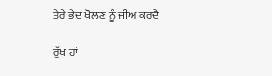ਤੇਰੇ ਭੇਦ ਖੋਲਣ ਨੂੰ ਜੀਅ ਕਰਦੈ

ਰੁੱਖ ਹਾਂ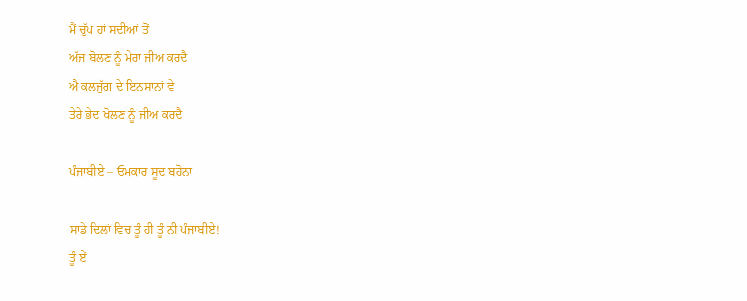ਮੈਂ ਚੁੱਪ ਹਾਂ ਸਦੀਆਂ ਤੋਂ
ਅੱਜ ਬੋਲਣ ਨੂੰ ਮੇਰਾ ਜੀਅ ਕਰਦੈ
ਐ ਕਲਜੁੱਗ ਦੇ ਇਨਸਾਨਾਂ ਵੇ
ਤੇਰੇ ਭੇਦ ਖੋਲਣ ਨੂੰ ਜੀਅ ਕਰਦੈ

ਪੰਜਾਬੀਏ – ਓਮਕਾਰ ਸੂਦ ਬਹੋਨਾ

ਸਾਡੇ ਦਿਲਾਂ ਵਿਚ ਤੂੰ ਹੀ ਤੂੰ ਨੀ ਪੰਜਾਬੀਏ!
ਤੂੰ ਏਂ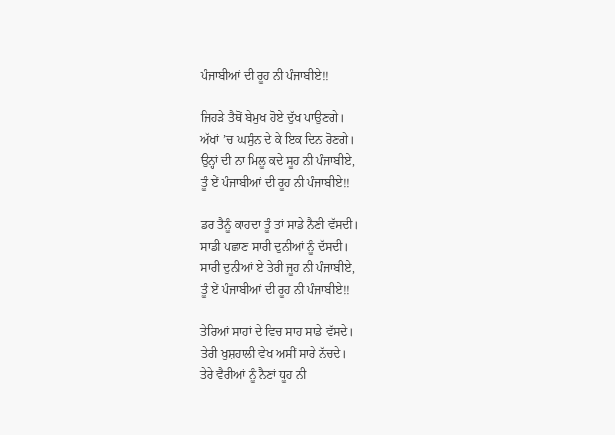ਪੰਜਾਬੀਆਂ ਦੀ ਰੂਹ ਨੀ ਪੰਜਾਬੀਏ!!

ਜਿਹੜੇ ਤੈਥੋਂ ਬੇਮੁਖ ਹੋਏ ਦੁੱਖ ਪਾਉਣਗੇ।
ਅੱਖਾਂ ’ਚ ਘਸੁੰਨ ਦੇ ਕੇ ਇਕ ਦਿਨ ਰੋਣਗੇ।
ਉਨ੍ਹਾਂ ਦੀ ਨਾ ਮਿਲੂ ਕਦੇ ਸੂਹ ਨੀ ਪੰਜਾਬੀਏ,
ਤੂੰ ਏਂ ਪੰਜਾਬੀਆਂ ਦੀ ਰੂਹ ਨੀ ਪੰਜਾਬੀਏ!!

ਡਰ ਤੈਨੂੰ ਕਾਹਦਾ ਤੂੰ ਤਾਂ ਸਾਡੇ ਨੈਣੀ ਵੱਸਦੀ।
ਸਾਡੀ ਪਛਾਣ ਸਾਰੀ ਦੁਨੀਆਂ ਨੂੰ ਦੱਸਦੀ।
ਸਾਰੀ ਦੁਨੀਆਂ ਏ ਤੇਰੀ ਜੂਹ ਨੀ ਪੰਜਾਬੀਏ,
ਤੂੰ ਏਂ ਪੰਜਾਬੀਆਂ ਦੀ ਰੂਹ ਨੀ ਪੰਜਾਬੀਏ!!

ਤੇਰਿਆਂ ਸਾਹਾਂ ਦੇ ਵਿਚ ਸਾਹ ਸਾਡੇ ਵੱਸਦੇ।
ਤੇਰੀ ਖੁਸ਼ਹਾਲੀ ਵੇਖ ਅਸੀਂ ਸਾਰੇ ਨੱਚਦੇ।
ਤੇਰੇ ਵੈਰੀਆਂ ਨੂੰ ਨੈਣਾਂ ਧੂਹ ਨੀ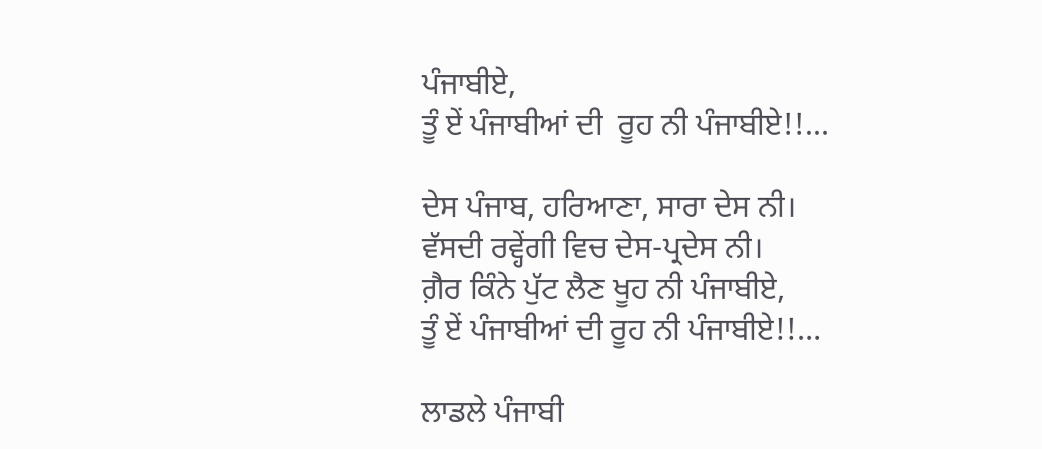ਪੰਜਾਬੀਏ,
ਤੂੰ ਏਂ ਪੰਜਾਬੀਆਂ ਦੀ  ਰੂਹ ਨੀ ਪੰਜਾਬੀਏ!!…

ਦੇਸ ਪੰਜਾਬ, ਹਰਿਆਣਾ, ਸਾਰਾ ਦੇਸ ਨੀ।
ਵੱਸਦੀ ਰਵ੍ਹੇਂਗੀ ਵਿਚ ਦੇਸ-ਪ੍ਰਦੇਸ ਨੀ।
ਗ਼ੈਰ ਕਿੰਨੇ ਪੁੱਟ ਲੈਣ ਖੂਹ ਨੀ ਪੰਜਾਬੀਏ,
ਤੂੰ ਏਂ ਪੰਜਾਬੀਆਂ ਦੀ ਰੂਹ ਨੀ ਪੰਜਾਬੀਏ!!…

ਲਾਡਲੇ ਪੰਜਾਬੀ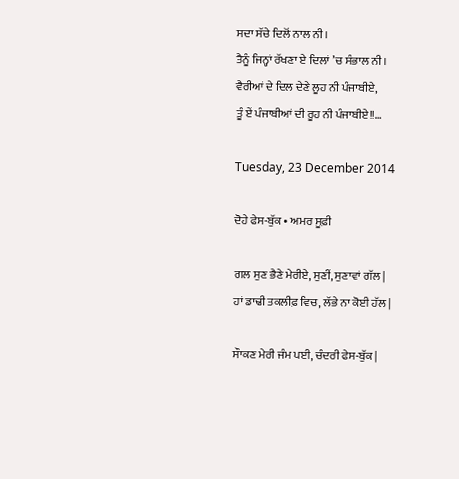ਸਦਾ ਸੱਚੇ ਦਿਲੋਂ ਨਾਲ ਨੀ।
ਤੈਨੂੰ ਜਿਨ੍ਹਾਂ ਰੱਖਣਾ ਏ ਦਿਲਾਂ ’ਚ ਸੰਭਾਲ ਨੀ।
ਵੈਰੀਆਂ ਦੇ ਦਿਲ ਦੇਣੇ ਲੂਹ ਨੀ ਪੰਜਾਬੀਏ,
ਤੂੰ ਏਂ ਪੰਜਾਬੀਆਂ ਦੀ ਰੂਹ ਨੀ ਪੰਜਾਬੀਏ!!…

Tuesday, 23 December 2014

ਦੋਹੇ ਫੇਸ-ਬੁੱਕ • ਅਮਰ ਸੂਫ਼ੀ

ਗਲ ਸੁਣ ਭੈਣੇ ਮੇਰੀਏ, ਸੁਣੀਂ, ਸੁਣਾਵਾਂ ਗੱਲ |
ਹਾਂ ਡਾਢੀ ਤਕਲੀਫ਼ ਵਿਚ, ਲੱਭੇ ਨਾ ਕੋਈ ਹੱਲ |

ਸੌਾਕਣ ਮੇਰੀ ਜੰਮ ਪਈ, ਚੰਦਰੀ ਫੇਸ-ਬੁੱਕ |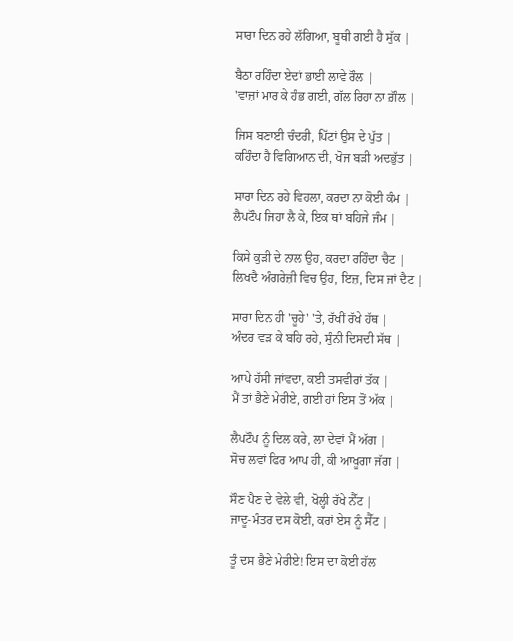ਸਾਰਾ ਦਿਨ ਰਹੇ ਲੱਗਿਆ, ਬੂਥੀ ਗਈ ਹੈ ਸੁੱਕ |

ਬੈਠਾ ਰਹਿੰਦਾ ਏਦਾਂ ਭਾਈ ਲਾਵੇ ਰੌਲ |
'ਵਾਜ਼ਾਂ ਮਾਰ ਕੇ ਹੰਭ ਗਈ, ਗੱਲ ਰਿਹਾ ਨਾ ਗ਼ੌਲ |

ਜਿਸ ਬਣਾਈ ਚੰਦਰੀ, ਪਿੱਟਾਂ ਉਸ ਦੇ ਪੁੱਤ |
ਕਹਿੰਦਾ ਹੈ ਵਿਗਿਆਨ ਦੀ, ਖੋਜ ਬੜੀ ਅਦਭੁੱਤ |

ਸਾਰਾ ਦਿਨ ਰਹੇ ਵਿਹਲਾ, ਕਰਦਾ ਨਾ ਕੋਈ ਕੰਮ |
ਲੈਪਟੌਪ ਜਿਹਾ ਲੈ ਕੇ, ਇਕ ਥਾਂ ਬਹਿਜੇ ਜੰਮ |

ਕਿਸੇ ਕੁੜੀ ਦੇ ਨਾਲ ਉਹ, ਕਰਦਾ ਰਹਿੰਦਾ ਚੈਟ |
ਲਿਖਦੈ ਅੰਗਰੇਜ਼ੀ ਵਿਚ ਉਹ, ਇਜ਼, ਦਿਸ ਜਾਂ ਦੈਟ |

ਸਾਰਾ ਦਿਨ ਹੀ 'ਚੂਹੇ' 'ਤੇ, ਰੱਖੀਂ ਰੱਖੇ ਹੱਥ |
ਅੰਦਰ ਵੜ ਕੇ ਬਹਿ ਰਹੇ, ਸੁੰਨੀ ਦਿਸਦੀ ਸੱਥ |

ਆਪੇ ਹੱਸੀ ਜਾਂਵਦਾ, ਕਈ ਤਸਵੀਰਾਂ ਤੱਕ |
ਮੈਂ ਤਾਂ ਭੈਣੇ ਮੇਰੀਏ, ਗਈ ਹਾਂ ਇਸ ਤੋਂ ਅੱਕ |

ਲੈਪਟੌਪ ਨੂੰ ਦਿਲ ਕਰੇ, ਲਾ ਦੇਵਾਂ ਮੈਂ ਅੱਗ |
ਸੋਚ ਲਵਾਂ ਫਿਰ ਆਪ ਹੀ, ਕੀ ਆਖੂਗਾ ਜੱਗ |

ਸੌਣ ਪੈਣ ਦੇ ਵੇਲੇ ਵੀ, ਖੋਲ੍ਹੀ ਰੱਖੇ ਨੈੱਟ |
ਜਾਦੂ-ਮੰਤਰ ਦਸ ਕੋਈ, ਕਰਾਂ ਏਸ ਨੂੰ ਸੈੱਟ |

ਤੂੰ ਦਸ ਭੈਣੇ ਮੇਰੀਏ! ਇਸ ਦਾ ਕੋਈ ਹੱਲ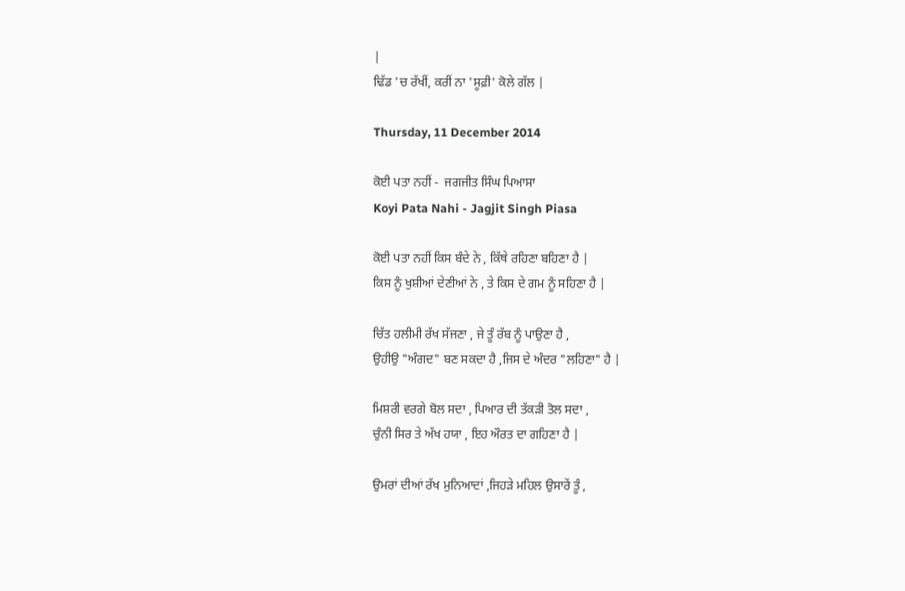|
ਢਿੱਡ 'ਚ ਰੱਖੀਂ, ਕਰੀਂ ਨਾ 'ਸੂਫ਼ੀ' ਕੋਲੇ ਗੱਲ |

Thursday, 11 December 2014

ਕੋਈ ਪਤਾ ਨਹੀਂ -  ਜਗਜੀਤ ਸਿੰਘ ਪਿਆਸਾ
Koyi Pata Nahi - Jagjit Singh Piasa

ਕੋਈ ਪਤਾ ਨਹੀਂ ਕਿਸ ਬੰਦੇ ਨੇ , ਕਿੱਥੇ ਰਹਿਣਾ ਬਹਿਣਾ ਹੈ |
ਕਿਸ ਨੂੰ ਖੁਸ਼ੀਆਂ ਦੇਣੀਆਂ ਨੇ , ਤੇ ਕਿਸ ਦੇ ਗਮ ਨੂੰ ਸਹਿਣਾ ਹੈ |

ਚਿੱਤ ਹਲੀਮੀ ਰੱਖ ਸੱਜਣਾ , ਜੇ ਤੂੰ ਰੱਬ ਨੂੰ ਪਾਉਣਾ ਹੈ ,
ਉਹੀਉ "ਅੰਗਦ" ਬਣ ਸਕਦਾ ਹੈ ,ਜਿਸ ਦੇ ਅੰਦਰ "ਲਹਿਣਾ" ਹੈ |

ਮਿਸ਼ਰੀ ਵਰਗੇ ਬੋਲ ਸਦਾ , ਪਿਆਰ ਦੀ ਤੱਕੜੀ ਤੋਲ ਸਦਾ ,
ਚੁੰਨੀ ਸਿਰ ਤੇ ਅੱਖ ਹਯਾ , ਇਹ ਔਰਤ ਦਾ ਗਹਿਣਾ ਹੈ |

ਉਮਰਾਂ ਦੀਆਂ ਰੱਖ ਮੁਨਿਆਦਾਂ ,ਜਿਹੜੇ ਮਹਿਲ ਉਸਾਰੇਂ ਤੂੰ ,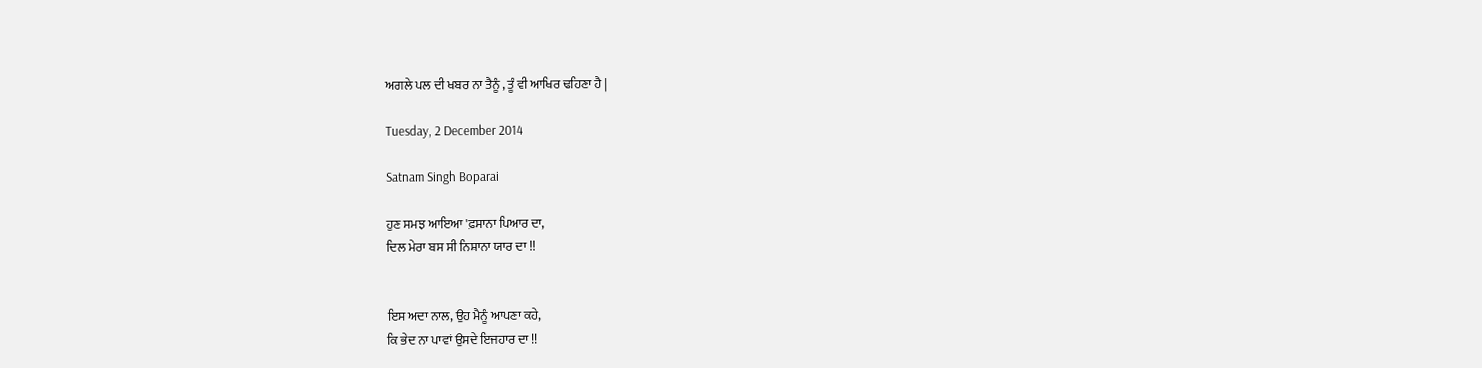ਅਗਲੇ ਪਲ ਦੀ ਖਬਰ ਨਾ ਤੈਨੂੰ , ਤੂੰ ਵੀ ਆਖਿਰ ਢਹਿਣਾ ਹੈ |

Tuesday, 2 December 2014

Satnam Singh Boparai

ਹੁਣ ਸਮਝ ਆਇਆ 'ਫ਼ਸਾਨਾ ਪਿਆਰ ਦਾ,
ਦਿਲ ਮੇਰਾ ਬਸ ਸੀ ਨਿਸ਼ਾਨਾ ਯਾਰ ਦਾ !!


ਇਸ ਅਦਾ ਨਾਲ, ਉਹ ਮੈਨੂੰ ਆਪਣਾ ਕਹੇ,
ਕਿ ਭੇਦ ਨਾ ਪਾਵਾਂ ਉਸਦੇ ਇਜਹਾਰ ਦਾ !!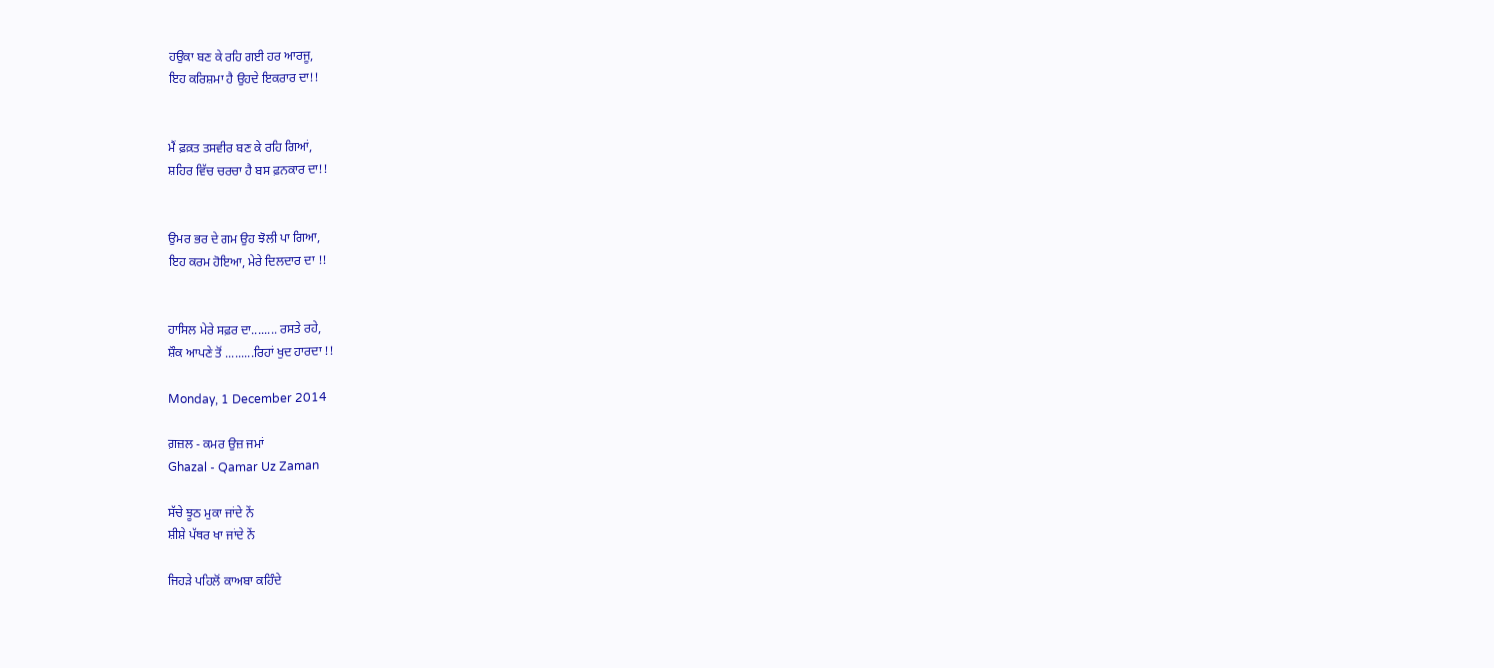ਹਉਕਾ ਬਣ ਕੇ ਰਹਿ ਗਈ ਹਰ ਆਰਜੂ,
ਇਹ ਕਰਿਸ਼ਮਾ ਹੈ ਉਹਦੇ ਇਕਰਾਰ ਦਾ!!


ਮੈਂ ਫ਼ਕ਼ਤ ਤਸਵੀਰ ਬਣ ਕੇ ਰਹਿ ਗਿਆਂ,
ਸ਼ਹਿਰ ਵਿੱਚ ਚਰਚਾ ਹੈ ਬਸ ਫ਼ਨਕਾਰ ਦਾ!!


ਉਮਰ ਭਰ ਦੇ ਗਮ ਉਹ ਝੋਲੀ ਪਾ ਗਿਆ,
ਇਹ ਕਰਮ ਹੋਇਆ, ਮੇਰੇ ਦਿਲਦਾਰ ਦਾ !!


ਹਾਸਿਲ ਮੇਰੇ ਸਫ਼ਰ ਦਾ........ ਰਸਤੇ ਰਹੇ,
ਸ਼ੌਕ ਆਪਣੇ ਤੋਂ .........ਰਿਹਾਂ ਖੁਦ ਹਾਰਦਾ !!

Monday, 1 December 2014

ਗ਼ਜ਼ਲ - ਕਮਰ ਉਜ਼ ਜਮਾਂ
Ghazal - Qamar Uz Zaman

ਸੱਚੇ ਝੂਠ ਮੁਕਾ ਜਾਂਦੇ ਨੇਂ
ਸ਼ੀਸ਼ੇ ਪੱਥਰ ਖਾ ਜਾਂਦੇ ਨੇਂ

ਜਿਹੜੇ ਪਹਿਲੋਂ ਕਾਅਬਾ ਕਹਿੰਦੇ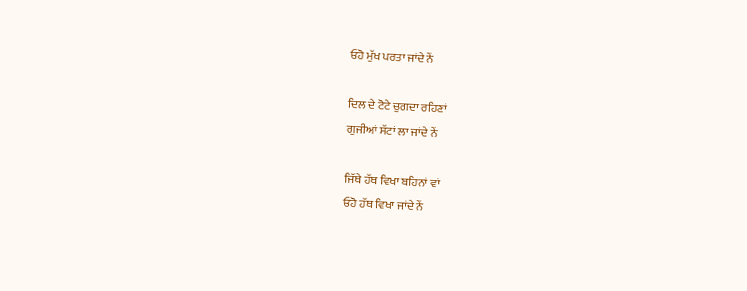ਓਹੋ ਮੁੱਖ ਪਰਤਾ ਜਾਂਦੇ ਨੇਂ

ਦਿਲ ਦੇ ਟੋਟੇ ਚੁਗਦਾ ਰਹਿਣਾਂ
ਗੁਜੀਆਂ ਸੱਟਾਂ ਲਾ ਜਾਂਦੇ ਨੇਂ

ਜਿੱਥੇ ਹੱਥ ਵਿਖਾ ਬਹਿਨਾਂ ਵਾਂ
ਓਹੋ ਹੱਥ ਵਿਖਾ ਜਾਂਦੇ ਨੇਂ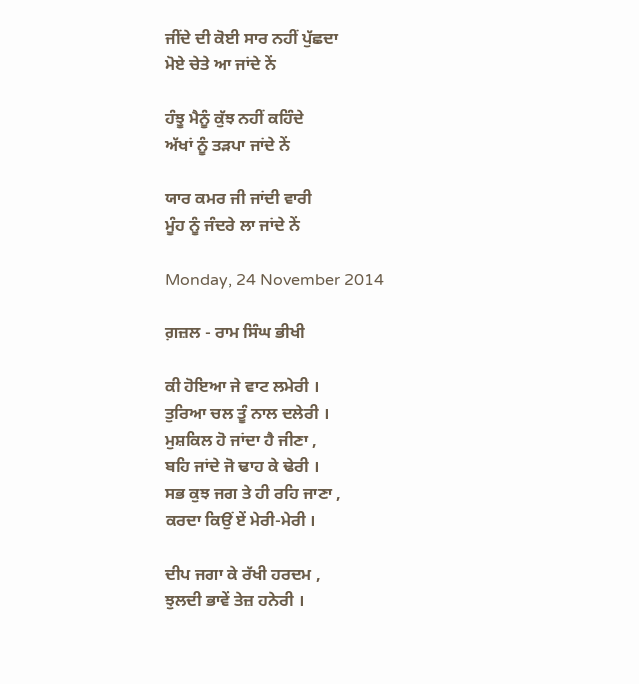ਜੀਂਦੇ ਦੀ ਕੋਈ ਸਾਰ ਨਹੀਂ ਪੁੱਛਦਾ
ਮੋਏ ਚੇਤੇ ਆ ਜਾਂਦੇ ਨੇਂ

ਹੰਝੂ ਮੈਨੂੰ ਕੁੱਝ ਨਹੀਂ ਕਹਿੰਦੇ
ਅੱਖਾਂ ਨੂੰ ਤੜਪਾ ਜਾਂਦੇ ਨੇਂ

ਯਾਰ ਕਮਰ ਜੀ ਜਾਂਦੀ ਵਾਰੀ
ਮੂੰਹ ਨੂੰ ਜੰਦਰੇ ਲਾ ਜਾਂਦੇ ਨੇਂ

Monday, 24 November 2014

ਗ਼ਜ਼ਲ - ਰਾਮ ਸਿੰਘ ਭੀਖੀ

ਕੀ ਹੋਇਆ ਜੇ ਵਾਟ ਲਮੇਰੀ ।
ਤੁਰਿਆ ਚਲ ਤੂੰ ਨਾਲ ਦਲੇਰੀ ।
ਮੁਸ਼ਕਿਲ ਹੋ ਜਾਂਦਾ ਹੈ ਜੀਣਾ ,
ਬਹਿ ਜਾਂਦੇ ਜੋ ਢਾਹ ਕੇ ਢੇਰੀ ।
ਸਭ ਕੁਝ ਜਗ ਤੇ ਹੀ ਰਹਿ ਜਾਣਾ ,
ਕਰਦਾ ਕਿਉਂ ਏਂ ਮੇਰੀ-ਮੇਰੀ ।

ਦੀਪ ਜਗਾ ਕੇ ਰੱਖੀ ਹਰਦਮ ,
ਝੁਲਦੀ ਭਾਵੇਂ ਤੇਜ਼ ਹਨੇਰੀ ।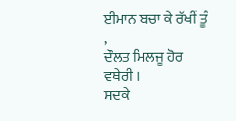ਈਮਾਨ ਬਚਾ ਕੇ ਰੱਖੀਂ ਤੂੰ ,
ਦੌਲਤ ਮਿਲਜੂ ਹੋਰ ਵਥੇਰੀ ।
ਸਦਕੇ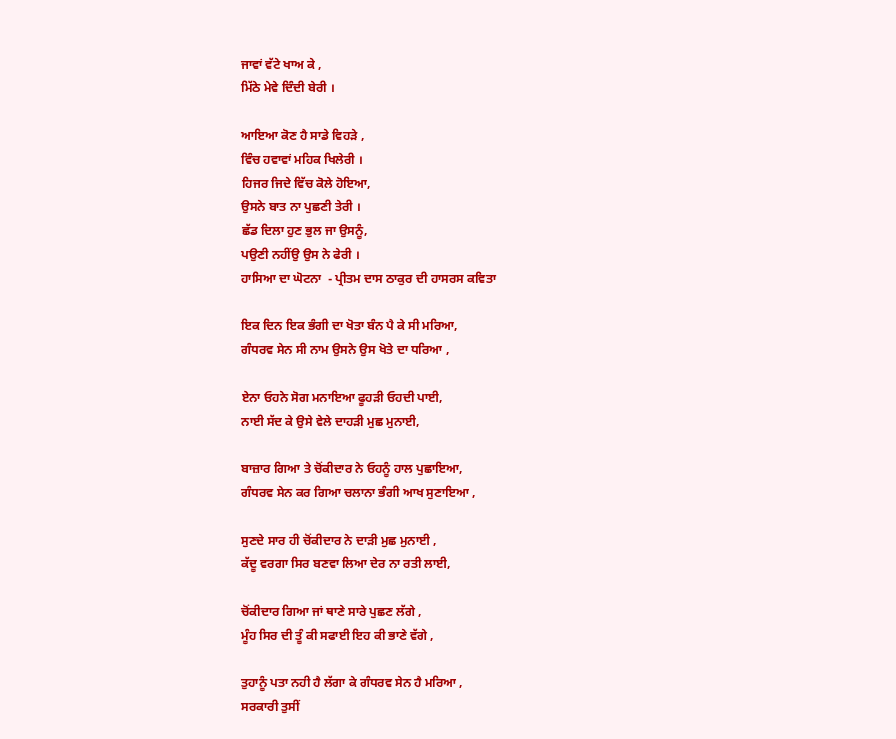ਜਾਵਾਂ ਵੱਟੇ ਖਾਅ ਕੇ ,
ਮਿੱਠੇ ਮੇਵੇ ਦਿੰਦੀ ਬੇਰੀ ।

ਆਇਆ ਕੋਣ ਹੈ ਸਾਡੇ ਵਿਹੜੇ ,
ਵਿੰਚ ਹਵਾਵਾਂ ਮਹਿਕ ਖਿਲੇਰੀ ।
ਹਿਜਰ ਜਿਦੇ ਵਿੱਚ ਕੋਲੇ ਹੋਇਆ,
ਉਸਨੇ ਬਾਤ ਨਾ ਪੁਛਣੀ ਤੇਰੀ ।
ਛੱਡ ਦਿਲਾ ਹੁਣ ਭੁਲ ਜਾ ਉਸਨੂੰ,
ਪਉਣੀ ਨਹੀਂਉ ਉਸ ਨੇ ਫੇਰੀ ।
ਹਾਸਿਆ ਦਾ ਘੋਟਨਾ  - ਪ੍ਰੀਤਮ ਦਾਸ ਠਾਕੁਰ ਦੀ ਹਾਸਰਸ ਕਵਿਤਾ

ਇਕ ਦਿਨ ਇਕ ਭੰਗੀ ਦਾ ਖੋਤਾ ਬੰਨ ਪੈ ਕੇ ਸੀ ਮਰਿਆ,
ਗੰਧਰਵ ਸੇਨ ਸੀ ਨਾਮ ਉਸਨੇ ਉਸ ਖੋਤੇ ਦਾ ਧਰਿਆ ,

ਏਨਾ ਓਹਨੇ ਸੋਗ ਮਨਾਇਆ ਫੂਹੜੀ ਓਹਦੀ ਪਾਈ,
ਨਾਈ ਸੱਦ ਕੇ ਉਸੇ ਵੇਲੇ ਦਾਹੜੀ ਮੁਛ ਮੁਨਾਈ,

ਬਾਜ਼ਾਰ ਗਿਆ ਤੇ ਚੋਂਕੀਦਾਰ ਨੇ ਓਹਨੂੰ ਹਾਲ ਪੁਛਾਇਆ,
ਗੰਧਰਵ ਸੇਨ ਕਰ ਗਿਆ ਚਲਾਨਾ ਭੰਗੀ ਆਖ ਸੁਣਾਇਆ ,

ਸੁਣਦੇ ਸਾਰ ਹੀ ਚੋਂਕੀਦਾਰ ਨੇ ਦਾੜੀ ਮੁਛ ਮੁਨਾਈ ,
ਕੱਦੂ ਵਰਗਾ ਸਿਰ ਬਣਵਾ ਲਿਆ ਦੇਰ ਨਾ ਰਤੀ ਲਾਈ,

ਚੋਂਕੀਦਾਰ ਗਿਆ ਜਾਂ ਥਾਣੇ ਸਾਰੇ ਪੁਛਣ ਲੱਗੇ ,
ਮੂੰਹ ਸਿਰ ਦੀ ਤੂੰ ਕੀ ਸਫਾਈ ਇਹ ਕੀ ਭਾਣੇ ਵੱਗੇ ,

ਤੁਹਾਨੂੰ ਪਤਾ ਨਹੀ ਹੈ ਲੱਗਾ ਕੇ ਗੰਧਰਵ ਸੇਨ ਹੈ ਮਰਿਆ ,
ਸਰਕਾਰੀ ਤੁਸੀਂ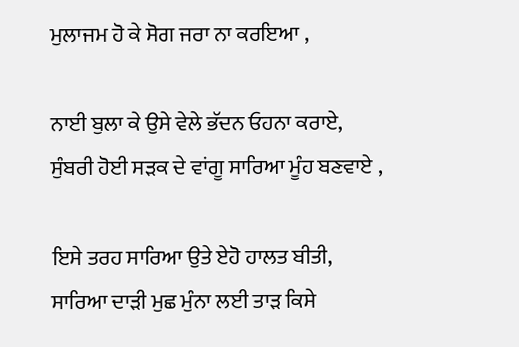ਮੁਲਾਜਮ ਹੋ ਕੇ ਸੋਗ ਜਰਾ ਨਾ ਕਰਇਆ ,

ਨਾਈ ਬੁਲਾ ਕੇ ਉਸੇ ਵੇਲੇ ਭੱਦਨ ਓਹਨਾ ਕਰਾਏ,
ਸੁੰਬਰੀ ਹੋਈ ਸੜਕ ਦੇ ਵਾਂਗੂ ਸਾਰਿਆ ਮੂੰਹ ਬਣਵਾਏ ,

ਇਸੇ ਤਰਹ ਸਾਰਿਆ ਉਤੇ ਏਹੋ ਹਾਲਤ ਬੀਤੀ,
ਸਾਰਿਆ ਦਾੜੀ ਮੁਛ ਮੁੰਨਾ ਲਈ ਤਾੜ ਕਿਸੇ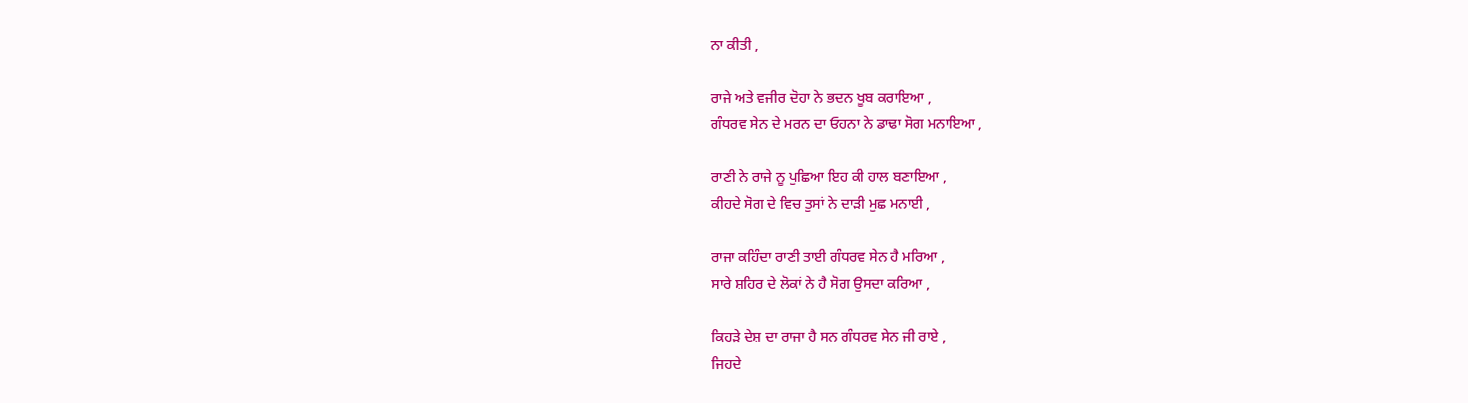ਨਾ ਕੀਤੀ ,

ਰਾਜੇ ਅਤੇ ਵਜੀਰ ਦੋਹਾ ਨੇ ਭਦਨ ਖੂਬ ਕਰਾਇਆ ,
ਗੰਧਰਵ ਸੇਨ ਦੇ ਮਰਨ ਦਾ ਓਹਨਾ ਨੇ ਡਾਢਾ ਸੋਗ ਮਨਾਇਆ ,

ਰਾਣੀ ਨੇ ਰਾਜੇ ਨੂ ਪੁਛਿਆ ਇਹ ਕੀ ਹਾਲ ਬਣਾਇਆ ,
ਕੀਹਦੇ ਸੋਗ ਦੇ ਵਿਚ ਤੁਸਾਂ ਨੇ ਦਾੜੀ ਮੁਛ ਮਨਾਈ ,

ਰਾਜਾ ਕਹਿੰਦਾ ਰਾਣੀ ਤਾਈ ਗੰਧਰਵ ਸੇਨ ਹੈ ਮਰਿਆ ,
ਸਾਰੇ ਸ਼ਹਿਰ ਦੇ ਲੋਕਾਂ ਨੇ ਹੈ ਸੋਗ ਉਸਦਾ ਕਰਿਆ ,

ਕਿਹੜੇ ਦੇਸ਼ ਦਾ ਰਾਜਾ ਹੈ ਸਨ ਗੰਧਰਵ ਸੇਨ ਜੀ ਰਾਏ ,
ਜਿਹਦੇ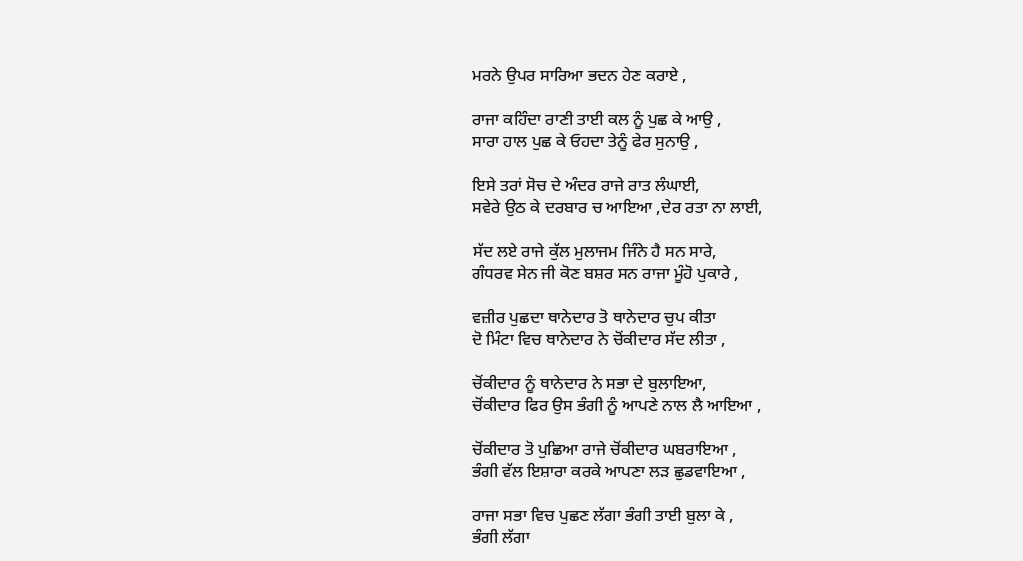ਮਰਨੇ ਉਪਰ ਸਾਰਿਆ ਭਦਨ ਹੇਣ ਕਰਾਏ ,

ਰਾਜਾ ਕਹਿੰਦਾ ਰਾਣੀ ਤਾਈ ਕਲ ਨੂੰ ਪੁਛ ਕੇ ਆਉ ,
ਸਾਰਾ ਹਾਲ ਪੁਛ ਕੇ ਓਹਦਾ ਤੇਨੂੰ ਫੇਰ ਸੁਨਾਉ ,

ਇਸੇ ਤਰਾਂ ਸੋਚ ਦੇ ਅੰਦਰ ਰਾਜੇ ਰਾਤ ਲੰਘਾਈ,
ਸਵੇਰੇ ਉਠ ਕੇ ਦਰਬਾਰ ਚ ਆਇਆ ,ਦੇਰ ਰਤਾ ਨਾ ਲਾਈ,

ਸੱਦ ਲਏ ਰਾਜੇ ਕੁੱਲ ਮੁਲਾਜਮ ਜਿੰਨੇ ਹੈ ਸਨ ਸਾਰੇ,
ਗੰਧਰਵ ਸੇਨ ਜੀ ਕੋਣ ਬਸ਼ਰ ਸਨ ਰਾਜਾ ਮੂੰਹੋ ਪੁਕਾਰੇ ,

ਵਜ਼ੀਰ ਪੁਛਦਾ ਥਾਨੇਦਾਰ ਤੋ ਥਾਨੇਦਾਰ ਚੁਪ ਕੀਤਾ
ਦੋ ਮਿੰਟਾ ਵਿਚ ਥਾਨੇਦਾਰ ਨੇ ਚੋਂਕੀਦਾਰ ਸੱਦ ਲੀਤਾ ,

ਚੋਂਕੀਦਾਰ ਨੂੰ ਥਾਨੇਦਾਰ ਨੇ ਸਭਾ ਦੇ ਬੁਲਾਇਆ,
ਚੋਂਕੀਦਾਰ ਫਿਰ ਉਸ ਭੰਗੀ ਨੂੰ ਆਪਣੇ ਨਾਲ ਲੈ ਆਇਆ ,

ਚੋਂਕੀਦਾਰ ਤੋ ਪੁਛਿਆ ਰਾਜੇ ਚੋਂਕੀਦਾਰ ਘਬਰਾਇਆ ,
ਭੰਗੀ ਵੱਲ ਇਸ਼ਾਰਾ ਕਰਕੇ ਆਪਣਾ ਲੜ ਛੁਡਵਾਇਆ ,

ਰਾਜਾ ਸਭਾ ਵਿਚ ਪੁਛਣ ਲੱਗਾ ਭੰਗੀ ਤਾਈ ਬੁਲਾ ਕੇ ,
ਭੰਗੀ ਲੱਗਾ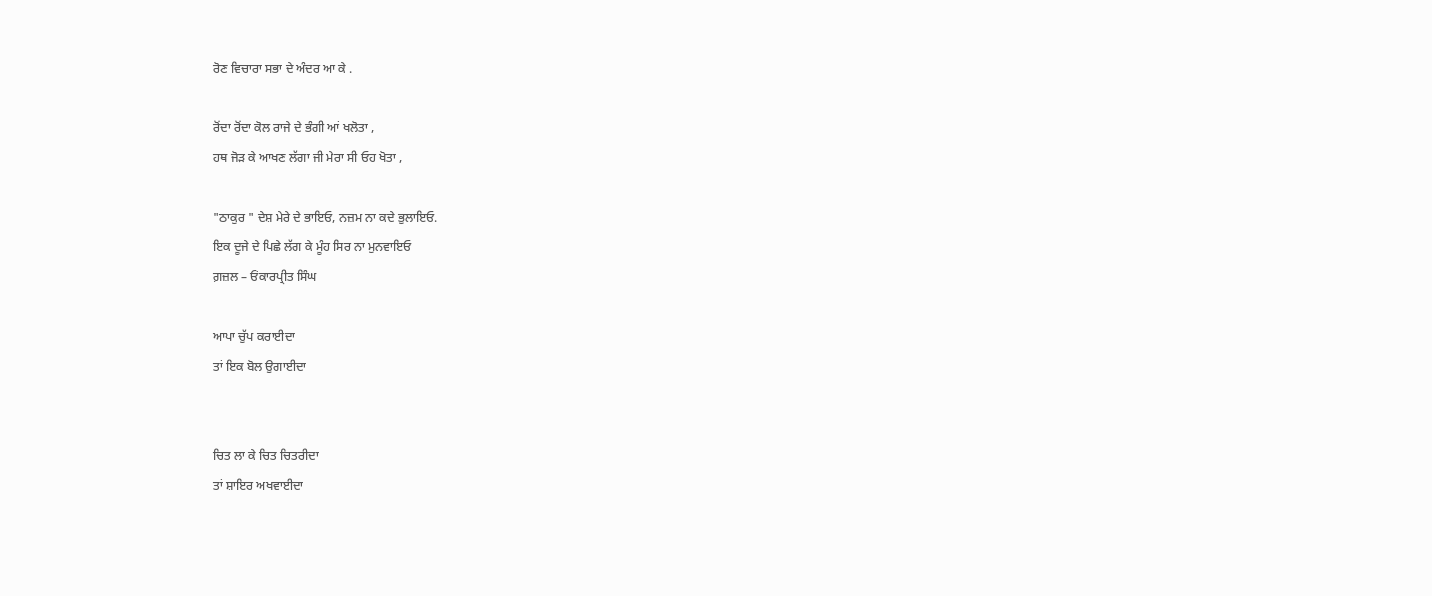ਰੋਣ ਵਿਚਾਰਾ ਸਭਾ ਦੇ ਅੰਦਰ ਆ ਕੇ .

ਰੋਂਦਾ ਰੋਂਦਾ ਕੋਲ ਰਾਜੇ ਦੇ ਭੰਗੀ ਆਂ ਖਲੋਤਾ ,
ਹਥ ਜੋੜ ਕੇ ਆਖਣ ਲੱਗਾ ਜੀ ਮੇਰਾ ਸੀ ਓਹ ਖੋਤਾ ,

"ਠਾਕੁਰ " ਦੇਸ਼ ਮੇਰੇ ਦੇ ਭਾਇਓ, ਨਜ਼ਮ ਨਾ ਕਦੇ ਭੁਲਾਇਓ.
ਇਕ ਦੂਜੇ ਦੇ ਪਿਛੇ ਲੱਗ ਕੇ ਮੂੰਹ ਸਿਰ ਨਾ ਮੁਨਵਾਇਓ
ਗ਼ਜ਼ਲ – ਓਂਕਾਰਪ੍ਰੀਤ ਸਿੰਘ

ਆਪਾ ਚੁੱਪ ਕਰਾਈਦਾ
ਤਾਂ ਇਕ ਬੋਲ ਉਗਾਈਦਾ


ਚਿਤ ਲਾ ਕੇ ਚਿਤ ਚਿਤਰੀਦਾ
ਤਾਂ ਸ਼ਾਇਰ ਅਖਵਾਈਦਾ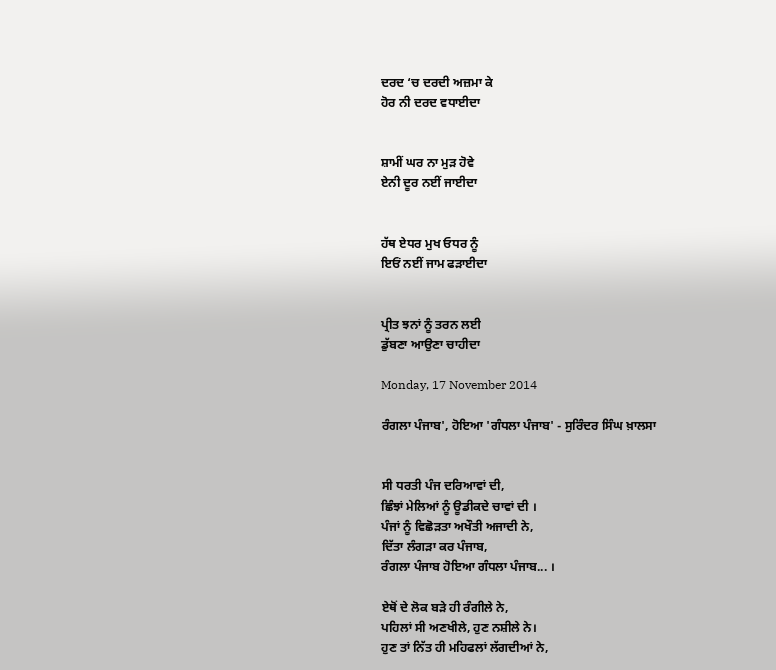ਦਰਦ ‘ਚ ਦਰਦੀ ਅਜ਼ਮਾ ਕੇ
ਹੋਰ ਨੀ ਦਰਦ ਵਧਾਈਦਾ


ਸ਼ਾਮੀਂ ਘਰ ਨਾ ਮੁੜ ਹੋਵੇ
ਏਨੀ ਦੂਰ ਨਈਂ ਜਾਈਦਾ


ਹੱਥ ਏਧਰ ਮੁਖ ਓਧਰ ਨੂੰ
ਇਓਂ ਨਈਂ ਜਾਮ ਫੜਾਈਦਾ


ਪ੍ਰੀਤ ਝਨਾਂ ਨੂੰ ਤਰਨ ਲਈ
ਡੁੱਬਣਾ ਆਉਣਾ ਚਾਹੀਦਾ

Monday, 17 November 2014

ਰੰਗਲਾ ਪੰਜਾਬ', ਹੋਇਆ 'ਗੰਧਲਾ ਪੰਜਾਬ' - ਸੁਰਿੰਦਰ ਸਿੰਘ ਖ਼ਾਲਸਾ


ਸੀ ਧਰਤੀ ਪੰਜ ਦਰਿਆਵਾਂ ਦੀ,
ਛਿੰਝਾਂ ਮੇਲਿਆਂ ਨੂੰ ਊਡੀਕਦੇ ਚਾਵਾਂ ਦੀ ।
ਪੰਜਾਂ ਨੂੰ ਵਿਛੋੜਤਾ ਅਖੌਤੀ ਅਜਾਦੀ ਨੇ,
ਦਿੱਤਾ ਲੰਗੜਾ ਕਰ ਪੰਜਾਬ,
ਰੰਗਲਾ ਪੰਜਾਬ ਹੋਇਆ ਗੰਧਲਾ ਪੰਜਾਬ... ।

ਏਥੋਂ ਦੇ ਲੋਕ ਬੜੇ ਹੀ ਰੰਗੀਲੇ ਨੇ,
ਪਹਿਲਾਂ ਸੀ ਅਣਖੀਲੇ, ਹੁਣ ਨਸ਼ੀਲੇ ਨੇ।
ਹੁਣ ਤਾਂ ਨਿੱਤ ਹੀ ਮਹਿਫਲਾਂ ਲੱਗਦੀਆਂ ਨੇ,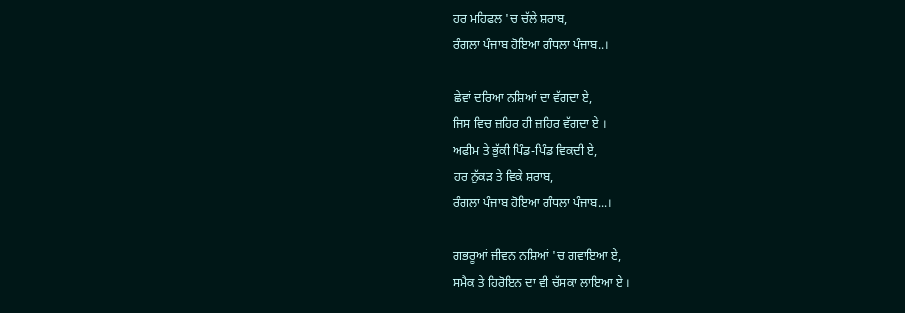ਹਰ ਮਹਿਫਲ 'ਚ ਚੱਲੇ ਸ਼ਰਾਬ,
ਰੰਗਲਾ ਪੰਜਾਬ ਹੋਇਆ ਗੰਧਲਾ ਪੰਜਾਬ..।

ਛੇਵਾਂ ਦਰਿਆ ਨਸ਼ਿਆਂ ਦਾ ਵੱਗਦਾ ਏ,
ਜਿਸ ਵਿਚ ਜ਼ਹਿਰ ਹੀ ਜ਼ਹਿਰ ਵੱਗਦਾ ਏ ।
ਅਫੀਮ ਤੇ ਭੁੱਕੀ ਪਿੰਡ-ਪਿੰਡ ਵਿਕਦੀ ਏ,
ਹਰ ਨੁੱਕੜ ਤੇ ਵਿਕੇ ਸ਼ਰਾਬ,
ਰੰਗਲਾ ਪੰਜਾਬ ਹੋਇਆ ਗੰਧਲਾ ਪੰਜਾਬ...।

ਗਭਰੂਆਂ ਜੀਵਨ ਨਸ਼ਿਆਂ 'ਚ ਗਵਾਇਆ ਏ,
ਸਮੈਕ ਤੇ ਹਿਰੋਇਨ ਦਾ ਵੀ ਚੱਸਕਾ ਲਾਇਆ ਏ ।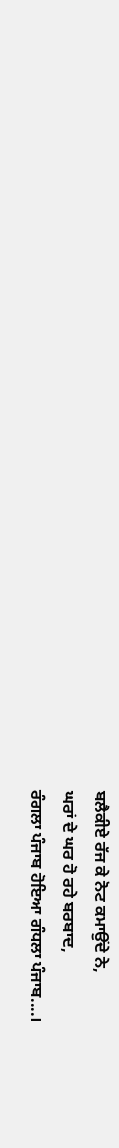ਬਲੈਕੀਏ ਰੱਜ ਕੇ ਨੋਟ ਕਮਾਉਂਦੇ ਨੇ,
ਘਰਾਂ ਦੇ ਘਰ ਹੋ ਰਹੇ ਬਰਬਾਦ,
ਰੰਗਲਾ ਪੰਜਾਬ ਹੋਇਆ ਗੰਧਲਾ ਪੰਜਾਬ....।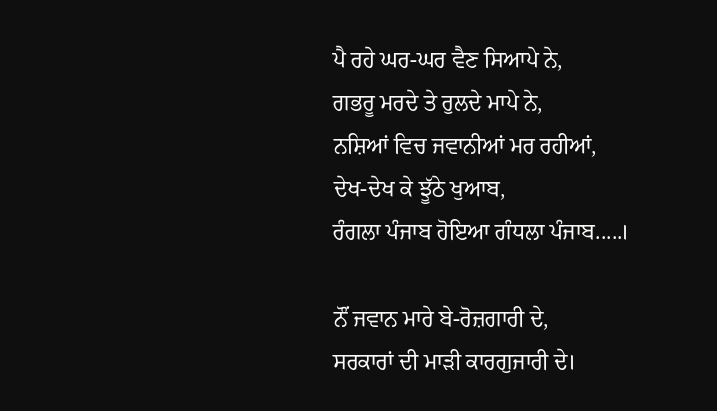ਪੈ ਰਹੇ ਘਰ-ਘਰ ਵੈਣ ਸਿਆਪੇ ਨੇ,
ਗਭਰੂ ਮਰਦੇ ਤੇ ਰੁਲਦੇ ਮਾਪੇ ਨੇ,
ਨਸ਼ਿਆਂ ਵਿਚ ਜਵਾਨੀਆਂ ਮਰ ਰਹੀਆਂ,
ਦੇਖ-ਦੇਖ ਕੇ ਝੂੱਠੇ ਖੁਆਬ,
ਰੰਗਲਾ ਪੰਜਾਬ ਹੋਇਆ ਗੰਧਲਾ ਪੰਜਾਬ.....।

ਨੌਂ ਜਵਾਨ ਮਾਰੇ ਬੇ-ਰੋਜ਼ਗਾਰੀ ਦੇ,
ਸਰਕਾਰਾਂ ਦੀ ਮਾੜੀ ਕਾਰਗੁਜਾਰੀ ਦੇ।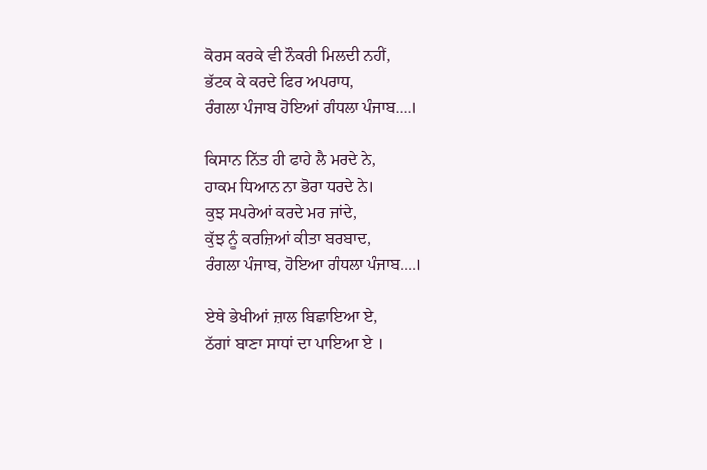ਕੋਰਸ ਕਰਕੇ ਵੀ ਨੌਕਰੀ ਮਿਲਦੀ ਨਹੀਂ,
ਭੱਟਕ ਕੇ ਕਰਦੇ ਫਿਰ ਅਪਰਾਧ,
ਰੰਗਲਾ ਪੰਜਾਬ ਹੋਇਆਂ ਗੰਧਲਾ ਪੰਜਾਬ....।

ਕਿਸਾਨ ਨਿੱਤ ਹੀ ਫਾਹੇ ਲੈ ਮਰਦੇ ਨੇ,
ਹਾਕਮ ਧਿਆਨ ਨਾ ਭੋਰਾ ਧਰਦੇ ਨੇ।
ਕੁਝ ਸਪਰੇਆਂ ਕਰਦੇ ਮਰ ਜਾਂਦੇ,
ਕੁੱਝ ਨੂੰ ਕਰਜ਼ਿਆਂ ਕੀਤਾ ਬਰਬਾਦ,
ਰੰਗਲਾ ਪੰਜਾਬ, ਹੋਇਆ ਗੰਧਲਾ ਪੰਜਾਬ....।

ਏਥੇ ਭੇਖੀਆਂ ਜ਼ਾਲ ਬਿਛਾਇਆ ਏ,
ਠੱਗਾਂ ਬਾਣਾ ਸਾਧਾਂ ਦਾ ਪਾਇਆ ਏ ।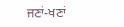ਜਣਾਂ-ਖਣਾਂ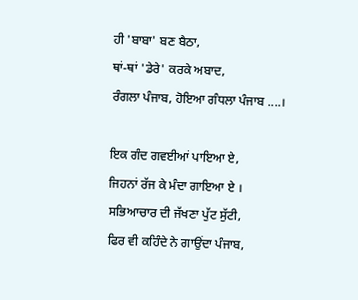ਹੀ 'ਬਾਬਾ' ਬਣ ਬੈਠਾ,
ਥਾਂ-ਥਾਂ 'ਡੇਰੇ' ਕਰਕੇ ਅਬਾਦ,
ਰੰਗਲਾ ਪੰਜਾਬ, ਹੋਇਆ ਗੰਧਲਾ ਪੰਜਾਬ ....।

ਇਕ ਗੰਦ ਗਵਈਆਂ ਪਾਇਆ ਏ,
ਜਿਹਨਾਂ ਰੱਜ ਕੇ ਮੰਦਾ ਗਾਇਆ ਏ ।
ਸਭਿਆਚਾਰ ਦੀ ਜੱਖਣਾ ਪੁੱਟ ਸੁੱਟੀ,
ਫਿਰ ਵੀ ਕਹਿੰਦੇ ਨੇ ਗਾਉਂਦਾ ਪੰਜਾਬ,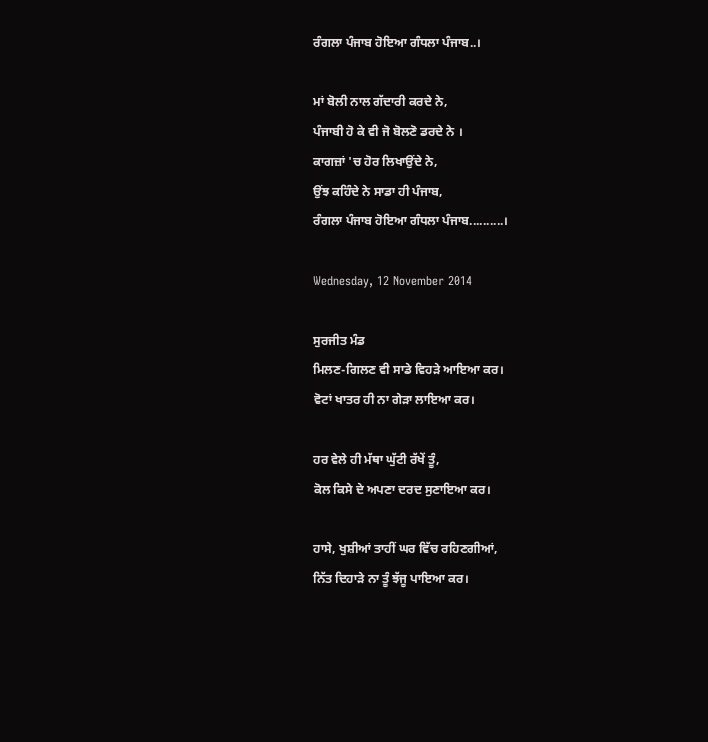ਰੰਗਲਾ ਪੰਜਾਬ ਹੋਇਆ ਗੰਧਲਾ ਪੰਜਾਬ..।

ਮਾਂ ਬੋਲੀ ਨਾਲ ਗੱਦਾਰੀ ਕਰਦੇ ਨੇ,
ਪੰਜਾਬੀ ਹੋ ਕੇ ਵੀ ਜੋ ਬੋਲਣੋ ਡਰਦੇ ਨੇ ।
ਕਾਗਜ਼ਾਂ 'ਚ ਹੋਰ ਲਿਖਾਉਂਦੇ ਨੇ,
ਉਂਝ ਕਹਿੰਦੇ ਨੇ ਸਾਡਾ ਹੀ ਪੰਜਾਬ,
ਰੰਗਲਾ ਪੰਜਾਬ ਹੋਇਆ ਗੰਧਲਾ ਪੰਜਾਬ..........।

Wednesday, 12 November 2014

ਸੁਰਜੀਤ ਮੰਡ
ਮਿਲਣ-ਗਿਲਣ ਵੀ ਸਾਡੇ ਵਿਹੜੇ ਆਇਆ ਕਰ।
ਵੋਟਾਂ ਖਾਤਰ ਹੀ ਨਾ ਗੇੜਾ ਲਾਇਆ ਕਰ।

ਹਰ ਵੇਲੇ ਹੀ ਮੱਥਾ ਘੁੱਟੀ ਰੱਖੇਂ ਤੂੰ,
ਕੋਲ ਕਿਸੇ ਦੇ ਅਪਣਾ ਦਰਦ ਸੁਣਾਇਆ ਕਰ।

ਹਾਸੇ, ਖੁਸ਼ੀਆਂ ਤਾਹੀਂ ਘਰ ਵਿੱਚ ਰਹਿਣਗੀਆਂ,
ਨਿੱਤ ਦਿਹਾੜੇ ਨਾ ਤੂੰ ਝੱਜੂ ਪਾਇਆ ਕਰ।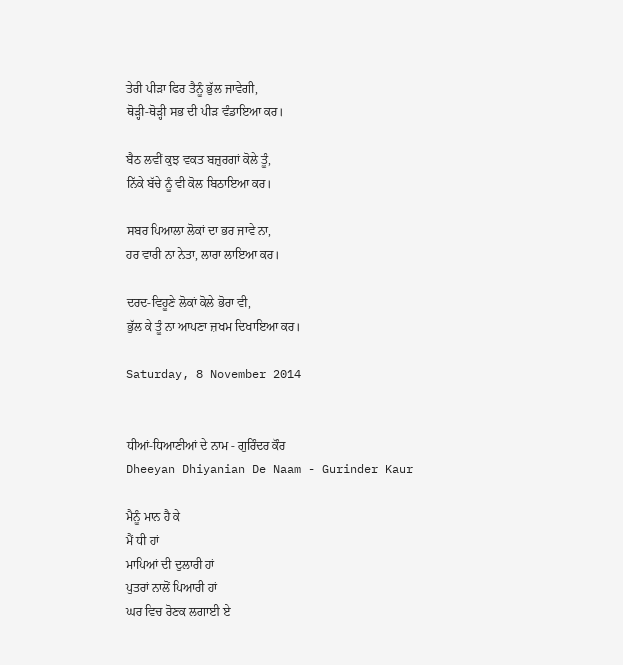ਤੇਰੀ ਪੀੜਾ ਫਿਰ ਤੈਨੂੰ ਭੁੱਲ ਜਾਵੇਗੀ,
ਥੋੜ੍ਹੀ-ਥੋੜ੍ਹੀ ਸਭ ਦੀ ਪੀੜ ਵੰਡਾਇਆ ਕਰ।

ਬੈਠ ਲਵੀਂ ਕੁਝ ਵਕਤ ਬਜ਼ੁਰਗਾਂ ਕੋਲੇ ਤੂੰ,
ਨਿੱਕੇ ਬੱਚੇ ਨੂੰ ਵੀ ਕੋਲ ਬਿਠਾਇਆ ਕਰ।

ਸਬਰ ਪਿਆਲਾ ਲੋਕਾਂ ਦਾ ਭਰ ਜਾਵੇ ਨਾ,
ਹਰ ਵਾਰੀ ਨਾ ਨੇਤਾ, ਲਾਰਾ ਲਾਇਆ ਕਰ।

ਦਰਦ-ਵਿਹੂਣੇ ਲੋਕਾਂ ਕੋਲੇ ਭੋਰਾ ਵੀ,
ਭੁੱਲ ਕੇ ਤੂੰ ਨਾ ਆਪਣਾ ਜ਼ਖਮ ਦਿਖਾਇਆ ਕਰ।

Saturday, 8 November 2014


ਧੀਆਂ-ਧਿਆਣੀਆਂ ਦੇ ਨਾਮ - ਗੁਰਿੰਦਰ ਕੌਰ
Dheeyan Dhiyanian De Naam - Gurinder Kaur

ਮੈਨੂੰ ਮਾਨ ਹੈ ਕੇ
ਮੈਂ ਧੀ ਹਾਂ
ਮਾਪਿਆਂ ਦੀ ਦੁਲਾਰੀ ਹਾਂ
ਪੁਤਰਾਂ ਨਾਲੋਂ ਪਿਆਰੀ ਹਾਂ
ਘਰ ਵਿਚ ਰੋਣਕ ਲਗਾਈ ਏ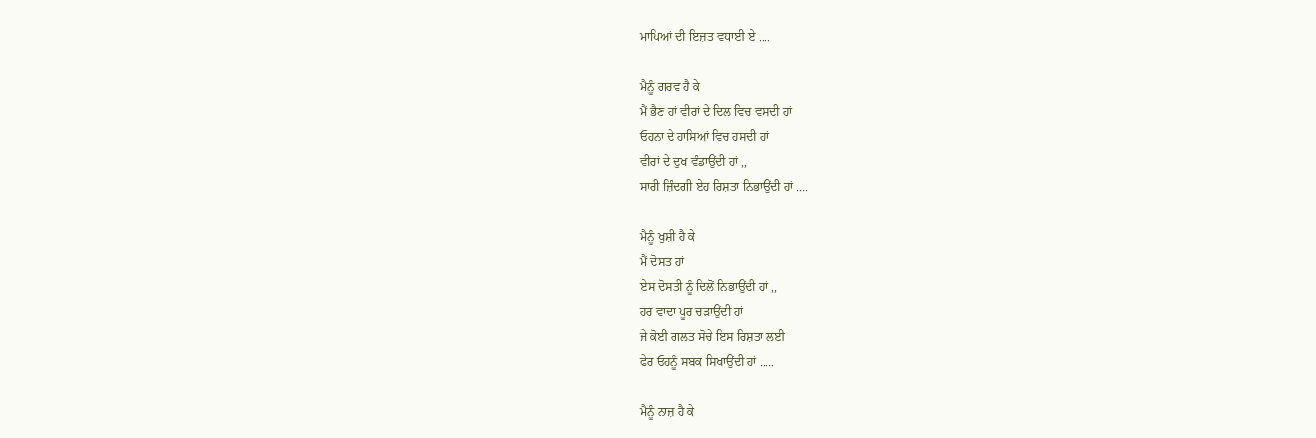ਮਾਪਿਆਂ ਦੀ ਇਜ਼ਤ ਵਧਾਈ ਏ ....

ਮੈਨੂੰ ਗਰਵ ਹੈ ਕੇ
ਮੈਂ ਭੈਣ ਹਾਂ ਵੀਰਾਂ ਦੇ ਦਿਲ ਵਿਚ ਵਸਦੀ ਹਾਂ
ਓਹਨਾ ਦੇ ਹਾਸਿਆਂ ਵਿਚ ਹਸਦੀ ਹਾਂ
ਵੀਰਾਂ ਦੇ ਦੁਖ ਵੰਡਾਉਂਦੀ ਹਾਂ ,,
ਸਾਰੀ ਜ਼ਿੰਦਗੀ ਏਹ ਰਿਸ਼ਤਾ ਨਿਭਾਉਂਦੀ ਹਾਂ ....

ਮੈਨੂੰ ਖੁਸ਼ੀ ਹੈ ਕੇ
ਮੈਂ ਦੋਸਤ ਹਾਂ
ਏਸ ਦੋਸਤੀ ਨੂੰ ਦਿਲੋਂ ਨਿਭਾਉਂਦੀ ਹਾਂ ,,
ਹਰ ਵਾਦਾ ਪੂਰ ਚੜਾਉਂਦੀ ਹਾਂ
ਜੇ ਕੋਈ ਗਲਤ ਸੋਚੇ ਇਸ ਰਿਸ਼ਤਾ ਲਈ
ਫੇਰ ਓਹਨੂੰ ਸਬਕ ਸਿਖਾਉਂਦੀ ਹਾਂ .....

ਮੈਨੂੰ ਨਾਜ਼ ਹੈ ਕੇ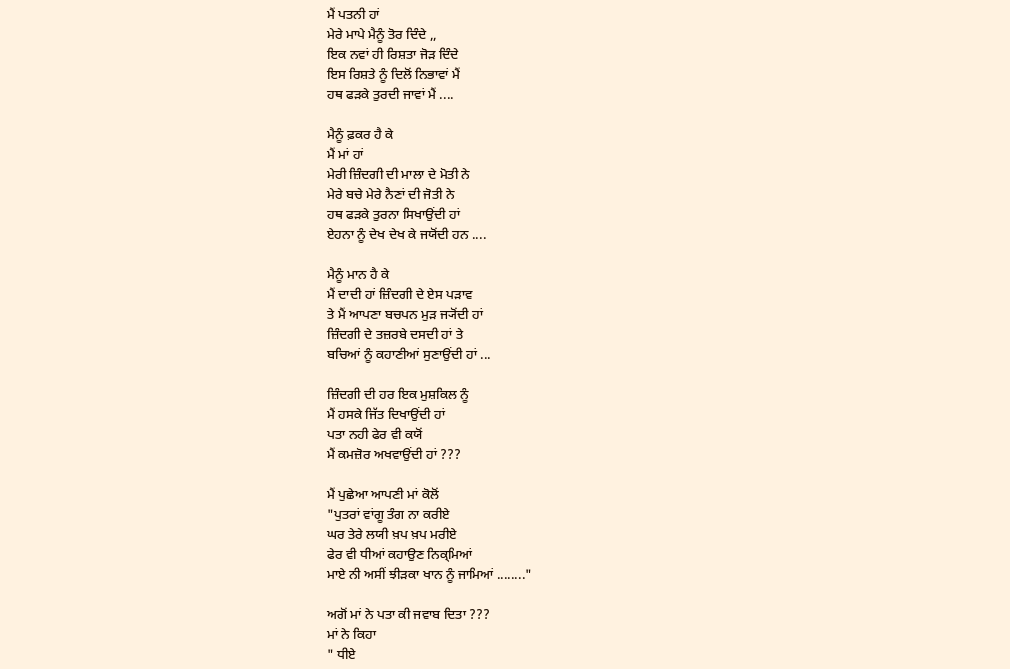ਮੈਂ ਪਤਨੀ ਹਾਂ
ਮੇਰੇ ਮਾਪੇ ਮੈਨੂੰ ਤੋਰ ਦਿੰਦੇ ,,
ਇਕ ਨਵਾਂ ਹੀ ਰਿਸ਼ਤਾ ਜੋੜ ਦਿੰਦੇ
ਇਸ ਰਿਸ਼ਤੇ ਨੂੰ ਦਿਲੋਂ ਨਿਭਾਵਾਂ ਮੈਂ
ਹਥ ਫੜਕੇ ਤੁਰਦੀ ਜਾਵਾਂ ਮੈਂ ....

ਮੈਨੂੰ ਫ਼ਕਰ ਹੈ ਕੇ
ਮੈਂ ਮਾਂ ਹਾਂ
ਮੇਰੀ ਜ਼ਿੰਦਗੀ ਦੀ ਮਾਲਾ ਦੇ ਮੋਤੀ ਨੇ
ਮੇਰੇ ਬਚੇ ਮੇਰੇ ਨੈਣਾਂ ਦੀ ਜੋਤੀ ਨੇ
ਹਥ ਫੜਕੇ ਤੁਰਨਾ ਸਿਖਾਉਂਦੀ ਹਾਂ
ਏਹਨਾ ਨੂੰ ਦੇਖ ਦੇਖ ਕੇ ਜਯੋਂਦੀ ਹਨ ....

ਮੈਨੂੰ ਮਾਨ ਹੈ ਕੇ
ਮੈਂ ਦਾਦੀ ਹਾਂ ਜ਼ਿੰਦਗੀ ਦੇ ਏਸ ਪੜਾਵ
ਤੇ ਮੈਂ ਆਪਣਾ ਬਚਪਨ ਮੁੜ ਜ੍ਯੋਂਦੀ ਹਾਂ
ਜ਼ਿੰਦਗੀ ਦੇ ਤਜ਼ਰਬੇ ਦਸਦੀ ਹਾਂ ਤੇ
ਬਚਿਆਂ ਨੂੰ ਕਹਾਣੀਆਂ ਸੁਣਾਉਂਦੀ ਹਾਂ ...

ਜ਼ਿੰਦਗੀ ਦੀ ਹਰ ਇਕ ਮੁਸ਼ਕਿਲ ਨੂੰ
ਮੈਂ ਹਸਕੇ ਜਿੱਤ ਦਿਖਾਉਂਦੀ ਹਾਂ
ਪਤਾ ਨਹੀ ਫੇਰ ਵੀ ਕਯੋਂ
ਮੈਂ ਕਮਜ਼ੋਰ ਅਖਵਾਉਂਦੀ ਹਾਂ ???

ਮੈਂ ਪੁਛੇਆ ਆਪਣੀ ਮਾਂ ਕੋਲੋਂ
"ਪੁਤਰਾਂ ਵਾਂਗੂ ਤੰਗ ਨਾ ਕਰੀਏ
ਘਰ ਤੇਰੇ ਲਯੀ ਖ਼ਪ ਖ਼ਪ ਮਰੀਏ
ਫੇਰ ਵੀ ਧੀਆਂ ਕਹਾਉਣ ਨਿਕ੍ਮਿਆਂ
ਮਾਏ ਨੀ ਅਸੀਂ ਝੀੜਕਾ ਖਾਨ ਨੂੰ ਜਾਮਿਆਂ ........"

ਅਗੋਂ ਮਾਂ ਨੇ ਪਤਾ ਕੀ ਜਵਾਬ ਦਿਤਾ ???
ਮਾਂ ਨੇ ਕਿਹਾ
" ਧੀਏ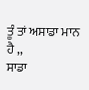ਤੂੰ ਤਾਂ ਅਸਾਡਾ ਮਾਨ ਹੈ ,,
ਸਾਡਾ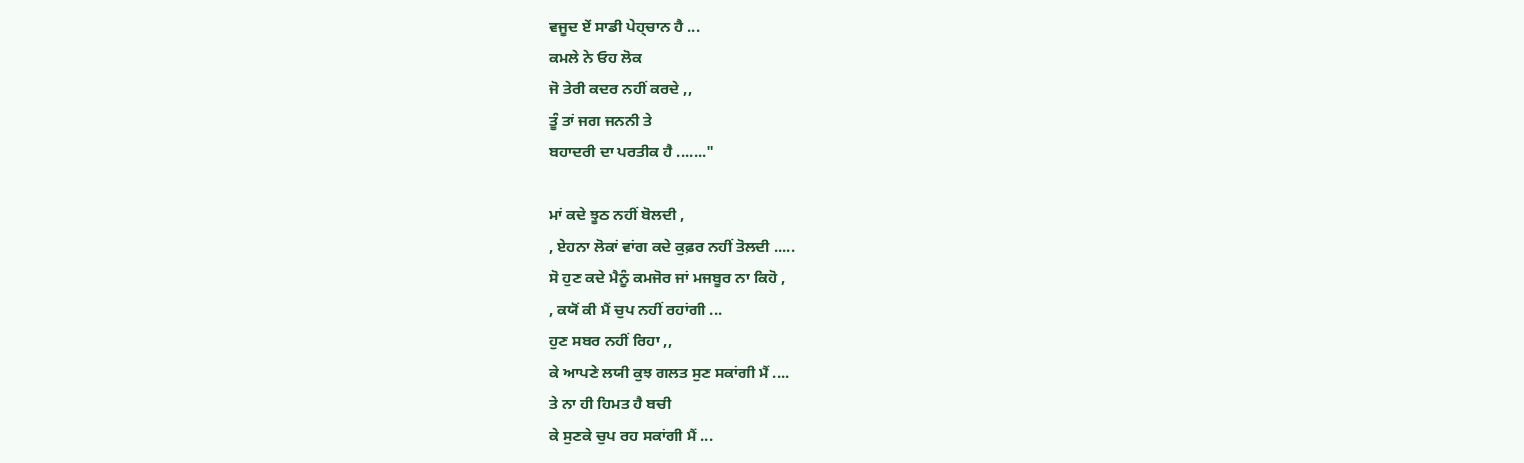ਵਜੂਦ ਏਂ ਸਾਡੀ ਪੇਹ੍ਚਾਨ ਹੈ ...
ਕਮਲੇ ਨੇ ਓਹ ਲੋਕ
ਜੋ ਤੇਰੀ ਕਦਰ ਨਹੀਂ ਕਰਦੇ ,,
ਤੂੰ ਤਾਂ ਜਗ ਜਨਨੀ ਤੇ
ਬਹਾਦਰੀ ਦਾ ਪਰਤੀਕ ਹੈ ......."

ਮਾਂ ਕਦੇ ਝੂਠ ਨਹੀਂ ਬੋਲਦੀ ,
, ਏਹਨਾ ਲੋਕਾਂ ਵਾਂਗ ਕਦੇ ਕੁਫ਼ਰ ਨਹੀਂ ਤੋਲਦੀ .....
ਸੋ ਹੁਣ ਕਦੇ ਮੈਨੂੰ ਕਮਜੋਰ ਜਾਂ ਮਜਬੂਰ ਨਾ ਕਿਹੋ ,
, ਕਯੋਂ ਕੀ ਮੈਂ ਚੁਪ ਨਹੀਂ ਰਹਾਂਗੀ ...
ਹੁਣ ਸਬਰ ਨਹੀਂ ਰਿਹਾ ,,
ਕੇ ਆਪਣੇ ਲਯੀ ਕੁਝ ਗਲਤ ਸੁਣ ਸਕਾਂਗੀ ਮੈਂ ....
ਤੇ ਨਾ ਹੀ ਹਿਮਤ ਹੈ ਬਚੀ
ਕੇ ਸੁਣਕੇ ਚੁਪ ਰਹ ਸਕਾਂਗੀ ਮੈਂ ...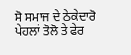ਸੋ ਸਮਾਜ ਦੇ ਠੇਕੇਦਾਰੋ
ਪੇਹਲਾਂ ਤੋਲੋ ਤੇ ਫੇਰ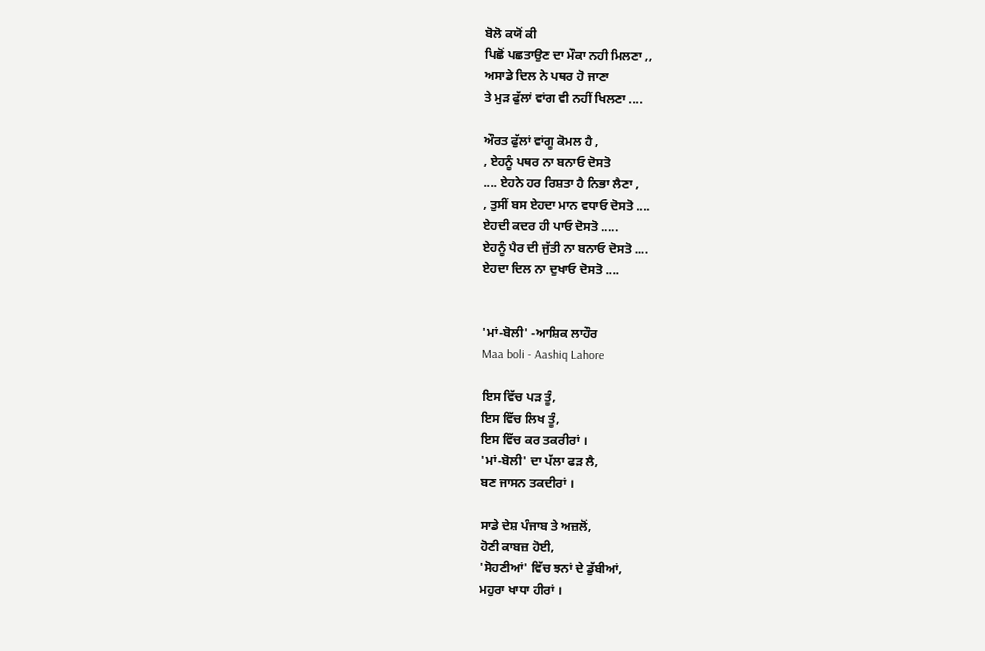ਬੋਲੋ ਕਯੋਂ ਕੀ
ਪਿਛੋਂ ਪਛਤਾਉਣ ਦਾ ਮੌਕਾ ਨਹੀ ਮਿਲਣਾ ,,
ਅਸਾਡੇ ਦਿਲ ਨੇ ਪਥਰ ਹੋ ਜਾਣਾ
ਤੇ ਮੁੜ ਫੁੱਲਾਂ ਵਾਂਗ ਵੀ ਨਹੀਂ ਖਿਲਣਾ ....

ਔਰਤ ਫੁੱਲਾਂ ਵਾਂਗੂ ਕੋਮਲ ਹੈ ,
, ਏਹਨੂੰ ਪਥਰ ਨਾ ਬਨਾਓ ਦੋਸਤੋ
.... ਏਹਨੇ ਹਰ ਰਿਸ਼ਤਾ ਹੈ ਨਿਭਾ ਲੈਣਾ ,
, ਤੁਸੀਂ ਬਸ ਏਹਦਾ ਮਾਨ ਵਧਾਓ ਦੋਸਤੋ ....
ਏਹਦੀ ਕਦਰ ਹੀ ਪਾਓ ਦੋਸਤੋ .....
ਏਹਨੂੰ ਪੈਰ ਦੀ ਜੁੱਤੀ ਨਾ ਬਨਾਓ ਦੋਸਤੋ ....
ਏਹਦਾ ਦਿਲ ਨਾ ਦੁਖਾਓ ਦੋਸਤੋ ....


'ਮਾਂ-ਬੋਲੀ' -ਆਸ਼ਿਕ ਲਾਹੌਰ
Maa boli - Aashiq Lahore

ਇਸ ਵਿੱਚ ਪੜ ਤੂੰ,
ਇਸ ਵਿੱਚ ਲਿਖ ਤੂੰ,
ਇਸ ਵਿੱਚ ਕਰ ਤਕਰੀਰਾਂ ।
'ਮਾਂ-ਬੋਲੀ' ਦਾ ਪੱਲਾ ਫੜ ਲੈ,
ਬਣ ਜਾਸਨ ਤਕਦੀਰਾਂ ।

ਸਾਡੇ ਦੇਸ਼ ਪੰਜਾਬ ਤੇ ਅਜ਼ਲੋਂ,
ਹੋਣੀ ਕਾਬਜ਼ ਹੋਈ,
'ਸੋਹਣੀਆਂ' ਵਿੱਚ ਝਨਾਂ ਦੇ ਡੁੱਬੀਆਂ,
ਮਹੁਰਾ ਖਾਧਾ ਹੀਰਾਂ ।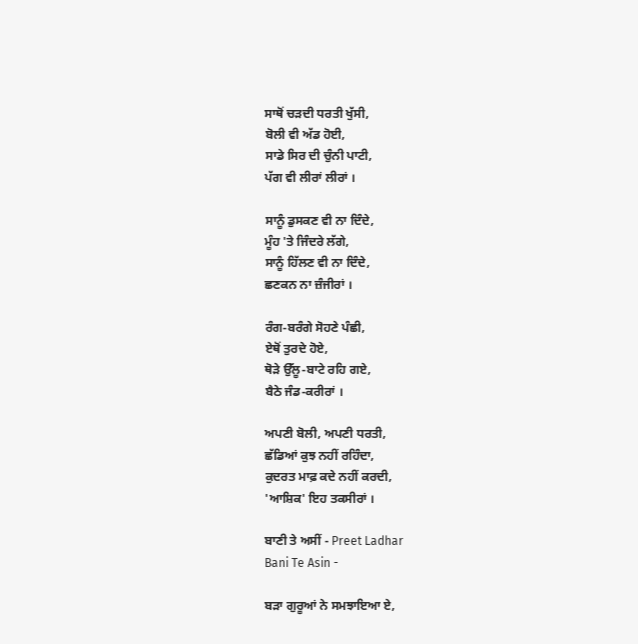ਸਾਥੋਂ ਚੜਦੀ ਧਰਤੀ ਖੁੱਸੀ,
ਬੋਲੀ ਵੀ ਅੱਡ ਹੋਈ,
ਸਾਡੇ ਸਿਰ ਦੀ ਚੁੰਨੀ ਪਾਟੀ,
ਪੱਗ ਵੀ ਲੀਰਾਂ ਲੀਰਾਂ ।

ਸਾਨੂੰ ਡੁਸਕਣ ਵੀ ਨਾ ਦਿੰਦੇ,
ਮੂੰਹ 'ਤੇ ਜਿੰਦਰੇ ਲੱਗੇ,
ਸਾਨੂੰ ਹਿੱਲਣ ਵੀ ਨਾ ਦਿੰਦੇ,
ਛਣਕਨ ਨਾ ਜ਼ੰਜੀਰਾਂ ।

ਰੰਗ-ਬਰੰਗੇ ਸੋਹਣੇ ਪੰਛੀ,
ਏਥੋਂ ਤੁਰਦੇ ਹੋਏ,
ਥੋੜੇ ਉੱਲੂ-ਬਾਟੇ ਰਹਿ ਗਏ,
ਬੈਠੇ ਜੰਡ-ਕਰੀਰਾਂ ।

ਅਪਣੀ ਬੋਲੀ, ਅਪਣੀ ਧਰਤੀ,
ਛੱਡਿਆਂ ਕੁਝ ਨਹੀਂ ਰਹਿੰਦਾ,
ਕੁਦਰਤ ਮਾਫ਼ ਕਦੇ ਨਹੀਂ ਕਰਦੀ,
'ਆਸ਼ਿਕ' ਇਹ ਤਕਸੀਰਾਂ ।

ਬਾਣੀ ਤੇ ਅਸੀਂ - Preet Ladhar
Bani Te Asin -

ਬੜਾ ਗੁਰੂਆਂ ਨੇ ਸਮਝਾਇਆ ਏ,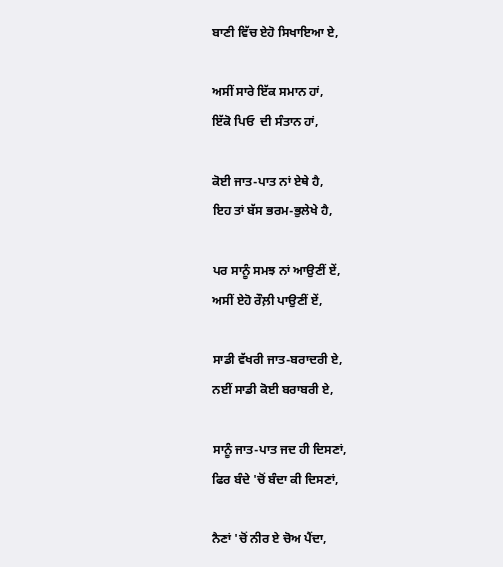ਬਾਣੀ ਵਿੱਚ ਏਹੋ ਸਿਖਾਇਆ ਏ,

ਅਸੀਂ ਸਾਰੇ ਇੱਕ ਸਮਾਨ ਹਾਂ,
ਇੱਕੋ ਪਿਓ  ਦੀ ਸੰਤਾਨ ਹਾਂ,

ਕੋਈ ਜਾਤ-ਪਾਤ ਨਾਂ ਏਥੇ ਹੈ,
ਇਹ ਤਾਂ ਬੱਸ ਭਰਮ-ਭੁਲੇਖੇ ਹੈ,

ਪਰ ਸਾਨੂੰ ਸਮਝ ਨਾਂ ਆਉਣੀਂ ਏਂ,
ਅਸੀਂ ਏਹੋ ਰੌਲ਼ੀ ਪਾਉਣੀਂ ਏਂ,

ਸਾਡੀ ਵੱਖਰੀ ਜਾਤ-ਬਰਾਦਰੀ ਏ,
ਨਈਂ ਸਾਡੀ ਕੋਈ ਬਰਾਬਰੀ ਏ,

ਸਾਨੂੰ ਜਾਤ-ਪਾਤ ਜਦ ਹੀ ਦਿਸਣਾਂ,
ਫਿਰ ਬੰਦੇ 'ਚੋਂ ਬੰਦਾ ਕੀ ਦਿਸਣਾਂ,

ਨੈਣਾਂ 'ਚੋਂ ਨੀਰ ਏ ਚੋਅ ਪੈਂਦਾ,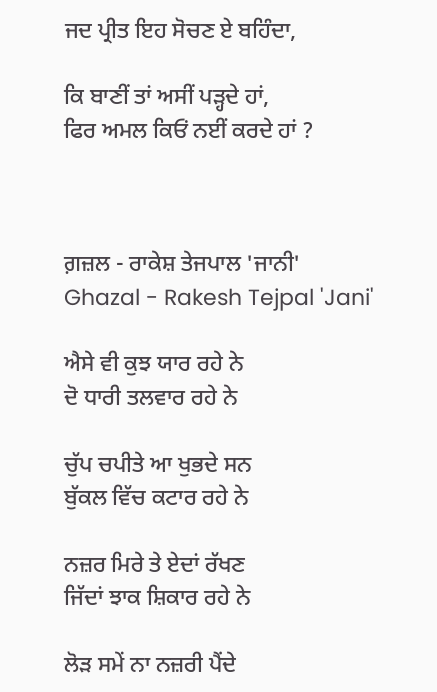ਜਦ ਪ੍ਰੀਤ ਇਹ ਸੋਚਣ ਏ ਬਹਿੰਦਾ,

ਕਿ ਬਾਣੀਂ ਤਾਂ ਅਸੀਂ ਪੜ੍ਹਦੇ ਹਾਂ,
ਫਿਰ ਅਮਲ ਕਿਓਂ ਨਈਂ ਕਰਦੇ ਹਾਂ ?



ਗ਼ਜ਼ਲ - ਰਾਕੇਸ਼ ਤੇਜਪਾਲ 'ਜਾਨੀ'
Ghazal - Rakesh Tejpal 'Jani'

ਐਸੇ ਵੀ ਕੁਝ ਯਾਰ ਰਹੇ ਨੇ
ਦੋ ਧਾਰੀ ਤਲਵਾਰ ਰਹੇ ਨੇ

ਚੁੱਪ ਚਪੀਤੇ ਆ ਖੁਭਦੇ ਸਨ
ਬੁੱਕਲ ਵਿੱਚ ਕਟਾਰ ਰਹੇ ਨੇ

ਨਜ਼ਰ ਮਿਰੇ ਤੇ ਏਦਾਂ ਰੱਖਣ
ਜਿੱਦਾਂ ਝਾਕ ਸ਼ਿਕਾਰ ਰਹੇ ਨੇ

ਲੋੜ ਸਮੇਂ ਨਾ ਨਜ਼ਰੀ ਪੈਂਦੇ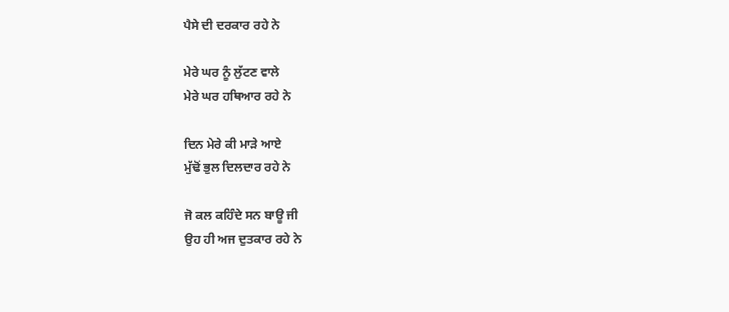ਪੈਸੇ ਦੀ ਦਰਕਾਰ ਰਹੇ ਨੇ

ਮੇਰੇ ਘਰ ਨੂੰ ਲੁੱਟਣ ਵਾਲੇ
ਮੇਰੇ ਘਰ ਹਥਿਆਰ ਰਹੇ ਨੇ

ਦਿਨ ਮੇਰੇ ਕੀ ਮਾੜੇ ਆਏ
ਮੁੱਢੋਂ ਭੁਲ ਦਿਲਦਾਰ ਰਹੇ ਨੇ

ਜੋ ਕਲ ਕਹਿੰਦੇ ਸਨ ਬਾਊ ਜੀ
ਉਹ ਹੀ ਅਜ ਦੁਤਕਾਰ ਰਹੇ ਨੇ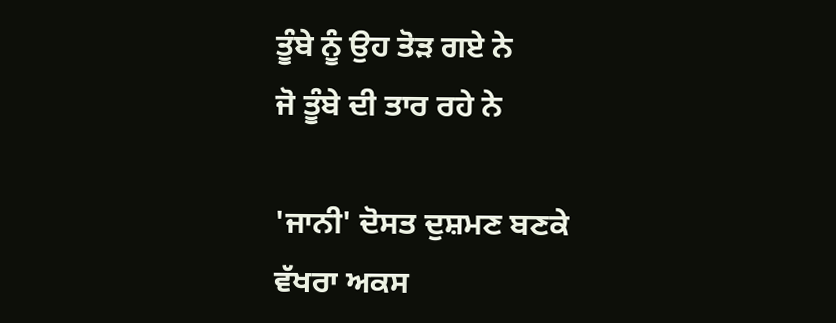ਤੂੰਬੇ ਨੂੰ ਉਹ ਤੋੜ ਗਏ ਨੇ
ਜੋ ਤੂੰਬੇ ਦੀ ਤਾਰ ਰਹੇ ਨੇ

'ਜਾਨੀ' ਦੋਸਤ ਦੁਸ਼ਮਣ ਬਣਕੇ
ਵੱਖਰਾ ਅਕਸ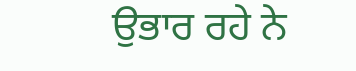ਉਭਾਰ ਰਹੇ ਨੇ